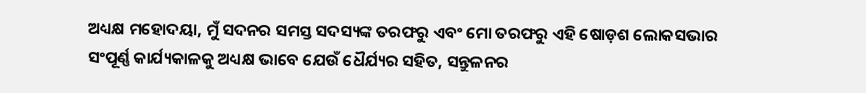ଅଧ୍ୟକ୍ଷ ମହୋଦୟା, ମୁଁ ସଦନର ସମସ୍ତ ସଦସ୍ୟଙ୍କ ତରଫରୁ ଏବଂ ମୋ ତରଫରୁ ଏହି ଷୋଡ଼ଶ ଲୋକସଭାର ସଂପୂର୍ଣ୍ଣ କାର୍ଯ୍ୟକାଳକୁ ଅଧ୍ୟକ୍ଷ ଭାବେ ଯେଉଁ ଧୈର୍ଯ୍ୟର ସହିତ, ସନ୍ତୁଳନର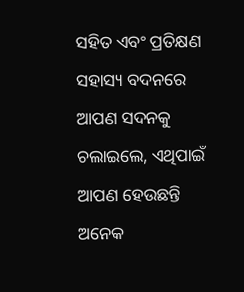ସହିତ ଏବଂ ପ୍ରତିକ୍ଷଣ ସହାସ୍ୟ ବଦନରେ ଆପଣ ସଦନକୁ ଚଲାଇଲେ, ଏଥିପାଇଁ ଆପଣ ହେଉଛନ୍ତି ଅନେକ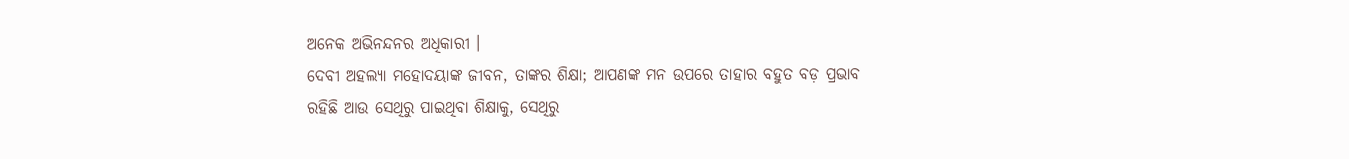ଅନେକ ଅଭିନନ୍ଦନର ଅଧିକାରୀ ।
ଦେବୀ ଅହଲ୍ୟା ମହୋଦୟାଙ୍କ ଜୀବନ, ତାଙ୍କର ଶିକ୍ଷା; ଆପଣଙ୍କ ମନ ଉପରେ ତାହାର ବହୁତ ବଡ଼ ପ୍ରଭାବ ରହିଛି ଆଉ ସେଥିରୁ ପାଇଥିବା ଶିକ୍ଷାକୁ, ସେଥିରୁ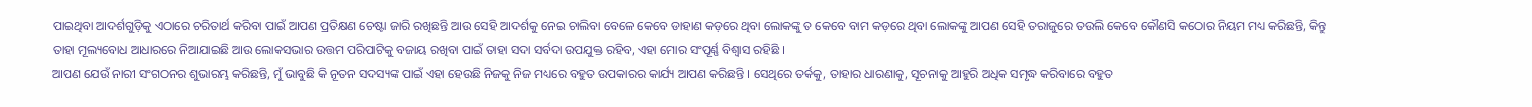ପାଇଥିବା ଆଦର୍ଶଗୁଡ଼ିକୁ ଏଠାରେ ଚରିତାର୍ଥ କରିବା ପାଇଁ ଆପଣ ପ୍ରତିକ୍ଷଣ ଚେଷ୍ଟା ଜାରି ରଖିଛନ୍ତି ଆଉ ସେହି ଆଦର୍ଶକୁ ନେଇ ଚାଲିବା ବେଳେ କେବେ ଡାହାଣ କଡ଼ରେ ଥିବା ଲୋକଙ୍କୁ ତ କେବେ ବାମ କଡ଼ରେ ଥିବା ଲୋକଙ୍କୁ ଆପଣ ସେହି ତରାଜୁରେ ତଉଲି କେବେ କୌଣସି କଠୋର ନିୟମ ମଧ୍ୟ କରିଛନ୍ତି, କିନ୍ତୁ ତାହା ମୂଲ୍ୟବୋଧ ଆଧାରରେ ନିଆଯାଇଛି ଆଉ ଲୋକସଭାର ଉତ୍ତମ ପରିପାଟିକୁ ବଜାୟ ରଖିବା ପାଇଁ ତାହା ସଦା ସର୍ବଦା ଉପଯୁକ୍ତ ରହିବ, ଏହା ମୋର ସଂପୂର୍ଣ୍ଣ ବିଶ୍ୱାସ ରହିଛି ।
ଆପଣ ଯେଉଁ ନାରୀ ସଂଗଠନର ଶୁଭାରମ୍ଭ କରିଛନ୍ତି, ମୁଁ ଭାବୁଛି କି ନୂତନ ସଦସ୍ୟଙ୍କ ପାଇଁ ଏହା ହେଉଛି ନିଜକୁ ନିଜ ମଧ୍ୟରେ ବହୁତ ଉପକାରର କାର୍ଯ୍ୟ ଆପଣ କରିଛନ୍ତି । ସେଥିରେ ତର୍କକୁ, ତାହାର ଧାରଣାକୁ, ସୂଚନାକୁ ଆହୁରି ଅଧିକ ସମୃଦ୍ଧ କରିବାରେ ବହୁତ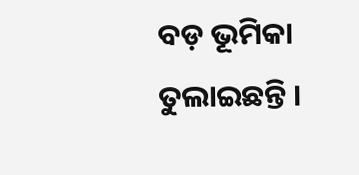ବଡ଼ ଭୂମିକା ତୁଲାଇଛନ୍ତି ।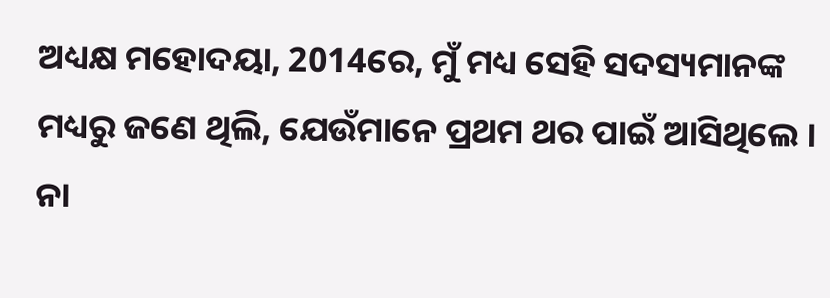ଅଧ୍ୟକ୍ଷ ମହୋଦୟା, 2014ରେ, ମୁଁ ମଧ୍ୟ ସେହି ସଦସ୍ୟମାନଙ୍କ ମଧ୍ୟରୁ ଜଣେ ଥିଲି, ଯେଉଁମାନେ ପ୍ରଥମ ଥର ପାଇଁ ଆସିଥିଲେ । ନା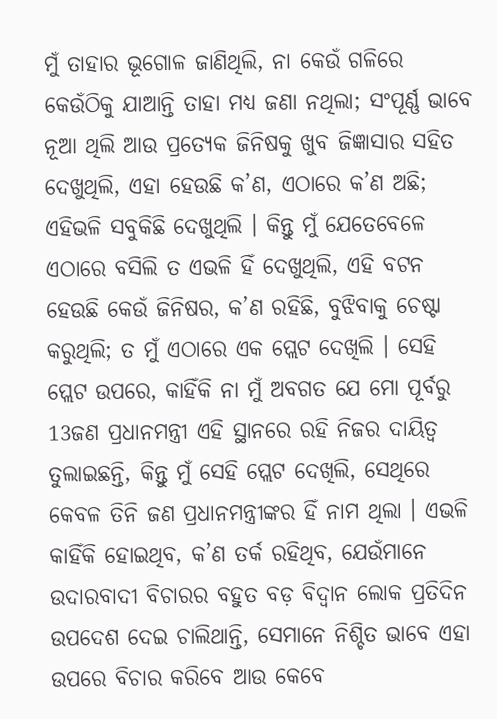ମୁଁ ତାହାର ଭୂଗୋଳ ଜାଣିଥିଲି, ନା କେଉଁ ଗଳିରେ କେଉଁଠିକୁ ଯାଆନ୍ତି ତାହା ମଧ୍ୟ ଜଣା ନଥିଲା; ସଂପୂର୍ଣ୍ଣ ଭାବେ ନୂଆ ଥିଲି ଆଉ ପ୍ରତ୍ୟେକ ଜିନିଷକୁ ଖୁବ ଜିଜ୍ଞାସାର ସହିତ ଦେଖୁଥିଲି, ଏହା ହେଉଛି କ’ଣ, ଏଠାରେ କ’ଣ ଅଛି; ଏହିଭଳି ସବୁକିଛି ଦେଖୁଥିଲି । କିନ୍ତୁ ମୁଁ ଯେତେବେଳେ ଏଠାରେ ବସିଲି ତ ଏଭଳି ହିଁ ଦେଖୁଥିଲି, ଏହି ବଟନ ହେଉଛି କେଉଁ ଜିନିଷର, କ’ଣ ରହିଛି, ବୁଝିବାକୁ ଚେଷ୍ଟା କରୁଥିଲି; ତ ମୁଁ ଏଠାରେ ଏକ ପ୍ଲେଟ ଦେଖିଲି । ସେହି ପ୍ଲେଟ ଉପରେ, କାହିଁକି ନା ମୁଁ ଅବଗତ ଯେ ମୋ ପୂର୍ବରୁ 13ଜଣ ପ୍ରଧାନମନ୍ତ୍ରୀ ଏହି ସ୍ଥାନରେ ରହି ନିଜର ଦାୟିତ୍ୱ ତୁଲାଇଛନ୍ତି, କିନ୍ତୁ ମୁଁ ସେହି ପ୍ଲେଟ ଦେଖିଲି, ସେଥିରେ କେବଳ ତିନି ଜଣ ପ୍ରଧାନମନ୍ତ୍ରୀଙ୍କର ହିଁ ନାମ ଥିଲା । ଏଭଳି କାହିଁକି ହୋଇଥିବ, କ’ଣ ତର୍କ ରହିଥିବ, ଯେଉଁମାନେ ଉଦାରବାଦୀ ବିଚାରର ବହୁତ ବଡ଼ ବିଦ୍ୱାନ ଲୋକ ପ୍ରତିଦିନ ଉପଦେଶ ଦେଇ ଚାଲିଥାନ୍ତି, ସେମାନେ ନିଶ୍ଚିତ ଭାବେ ଏହା ଉପରେ ବିଚାର କରିବେ ଆଉ କେବେ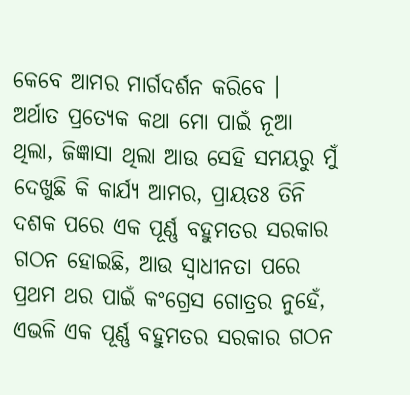କେବେ ଆମର ମାର୍ଗଦର୍ଶନ କରିବେ ।
ଅର୍ଥାତ ପ୍ରତ୍ୟେକ କଥା ମୋ ପାଇଁ ନୂଆ ଥିଲା, ଜିଜ୍ଞାସା ଥିଲା ଆଉ ସେହି ସମୟରୁ ମୁଁ ଦେଖୁଛି କି କାର୍ଯ୍ୟ ଆମର, ପ୍ରାୟତଃ ତିନି ଦଶକ ପରେ ଏକ ପୂର୍ଣ୍ଣ ବହୁମତର ସରକାର ଗଠନ ହୋଇଛି, ଆଉ ସ୍ୱାଧୀନତା ପରେ ପ୍ରଥମ ଥର ପାଇଁ କଂଗ୍ରେସ ଗୋତ୍ରର ନୁହେଁ, ଏଭଳି ଏକ ପୂର୍ଣ୍ଣ ବହୁମତର ସରକାର ଗଠନ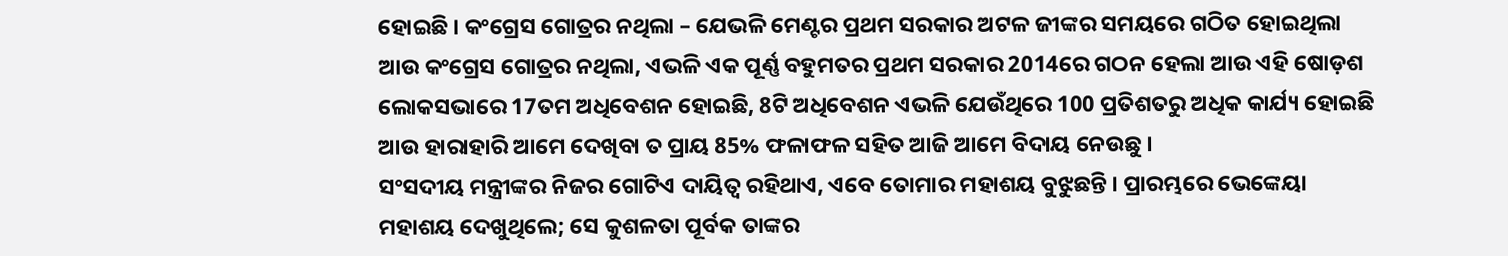ହୋଇଛି । କଂଗ୍ରେସ ଗୋତ୍ରର ନଥିଲା – ଯେଭଳି ମେଣ୍ଟର ପ୍ରଥମ ସରକାର ଅଟଳ ଜୀଙ୍କର ସମୟରେ ଗଠିତ ହୋଇଥିଲା ଆଉ କଂଗ୍ରେସ ଗୋତ୍ରର ନଥିଲା, ଏଭଳି ଏକ ପୂର୍ଣ୍ଣ ବହୁମତର ପ୍ରଥମ ସରକାର 2014ରେ ଗଠନ ହେଲା ଆଉ ଏହି ଷୋଡ଼ଶ ଲୋକସଭାରେ 17ତମ ଅଧିବେଶନ ହୋଇଛି, 8ଟି ଅଧିବେଶନ ଏଭଳି ଯେଉଁଥିରେ 100 ପ୍ରତିଶତରୁ ଅଧିକ କାର୍ଯ୍ୟ ହୋଇଛି ଆଉ ହାରାହାରି ଆମେ ଦେଖିବା ତ ପ୍ରାୟ 85% ଫଳାଫଳ ସହିତ ଆଜି ଆମେ ବିଦାୟ ନେଉଛୁ ।
ସଂସଦୀୟ ମନ୍ତ୍ରୀଙ୍କର ନିଜର ଗୋଟିଏ ଦାୟିତ୍ୱ ରହିଥାଏ, ଏବେ ତୋମାର ମହାଶୟ ବୁଝୁଛନ୍ତି । ପ୍ରାରମ୍ଭରେ ଭେଙ୍କେୟା ମହାଶୟ ଦେଖୁଥିଲେ; ସେ କୁଶଳତା ପୂର୍ବକ ତାଙ୍କର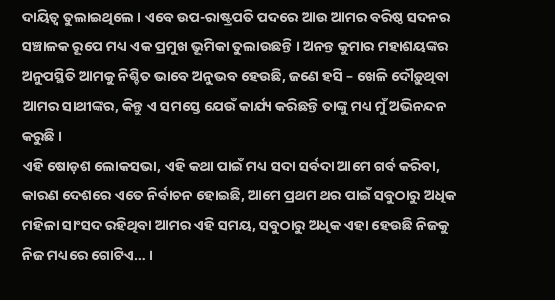ଦାୟିତ୍ୱ ତୁଲାଇଥିଲେ । ଏବେ ଉପ-ରାଷ୍ଟ୍ରପତି ପଦରେ ଆଉ ଆମର ବରିଷ୍ଠ ସଦନର ସଞ୍ଚାଳକ ରୂପେ ମଧ୍ୟ ଏକ ପ୍ରମୁଖ ଭୂମିକା ତୁଲାଉଛନ୍ତି । ଅନନ୍ତ କୁମାର ମହାଶୟଙ୍କର ଅନୁପସ୍ଥିତି ଆମକୁ ନିଶ୍ଚିତ ଭାବେ ଅନୁଭବ ହେଉଛି, ଜଣେ ହସି – ଖେଳି ଦୌଡ଼ୁଥିବା ଆମର ସାଥୀଙ୍କର, କିନ୍ତୁ ଏ ସମସ୍ତେ ଯେଉଁ କାର୍ଯ୍ୟ କରିଛନ୍ତି ତାଙ୍କୁ ମଧ୍ୟ ମୁଁ ଅଭିନନ୍ଦନ କରୁଛି ।
ଏହି ଷୋଡ଼ଶ ଲୋକସଭା, ଏହି କଥା ପାଇଁ ମଧ୍ୟ ସଦା ସର୍ବଦା ଆମେ ଗର୍ବ କରିବା, କାରଣ ଦେଶରେ ଏତେ ନିର୍ବାଚନ ହୋଇଛି, ଆମେ ପ୍ରଥମ ଥର ପାଇଁ ସବୁଠାରୁ ଅଧିକ ମହିଳା ସାଂସଦ ରହିଥିବା ଆମର ଏହି ସମୟ, ସବୁଠାରୁ ଅଧିକ ଏହା ହେଉଛି ନିଜକୁ ନିଜ ମଧ୍ୟରେ ଗୋଟିଏ… ।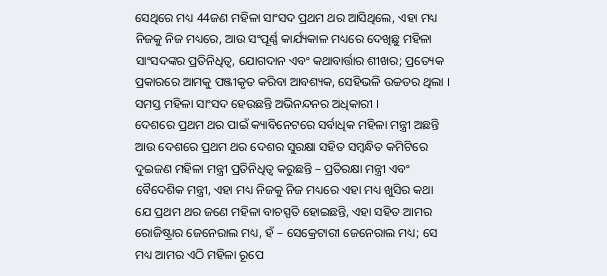ସେଥିରେ ମଧ୍ୟ 44ଜଣ ମହିଳା ସାଂସଦ ପ୍ରଥମ ଥର ଆସିଥିଲେ, ଏହା ମଧ୍ୟ ନିଜକୁ ନିଜ ମଧ୍ୟରେ, ଆଉ ସଂପୂର୍ଣ୍ଣ କାର୍ଯ୍ୟକାଳ ମଧ୍ୟରେ ଦେଖିଛୁ ମହିଳା ସାଂସଦଙ୍କର ପ୍ରତିନିଧିତ୍ୱ, ଯୋଗଦାନ ଏବଂ କଥାବାର୍ତ୍ତାର ଶୀଖର; ପ୍ରତ୍ୟେକ ପ୍ରକାରରେ ଆମକୁ ପଞ୍ଜୀକୃତ କରିବା ଆବଶ୍ୟକ, ସେହିଭଳି ଉଚ୍ଚତର ଥିଲା । ସମସ୍ତ ମହିଳା ସାଂସଦ ହେଉଛନ୍ତି ଅଭିନନ୍ଦନର ଅଧିକାରୀ ।
ଦେଶରେ ପ୍ରଥମ ଥର ପାଇଁ କ୍ୟାବିନେଟରେ ସର୍ବାଧିକ ମହିଳା ମନ୍ତ୍ରୀ ଅଛନ୍ତି ଆଉ ଦେଶରେ ପ୍ରଥମ ଥର ଦେଶର ସୁରକ୍ଷା ସହିତ ସମ୍ବନ୍ଧିତ କମିଟିରେ ଦୁଇଜଣ ମହିଳା ମନ୍ତ୍ରୀ ପ୍ରତିନିଧିତ୍ୱ କରୁଛନ୍ତି – ପ୍ରତିରକ୍ଷା ମନ୍ତ୍ରୀ ଏବଂ ବୈଦେଶିକ ମନ୍ତ୍ରୀ, ଏହା ମଧ୍ୟ ନିଜକୁ ନିଜ ମଧ୍ୟରେ ଏହା ମଧ୍ୟ ଖୁସିର କଥା ଯେ ପ୍ରଥମ ଥର ଜଣେ ମହିଳା ବାଚସ୍ପତି ହୋଇଛନ୍ତି, ଏହା ସହିତ ଆମର ରୋଜିଷ୍ଟ୍ରାର ଜେନେରାଲ ମଧ୍ୟ, ହଁ – ସେକ୍ରେଟାରୀ ଜେନେରାଲ ମଧ୍ୟ; ସେ ମଧ୍ୟ ଆମର ଏଠି ମହିଳା ରୂପେ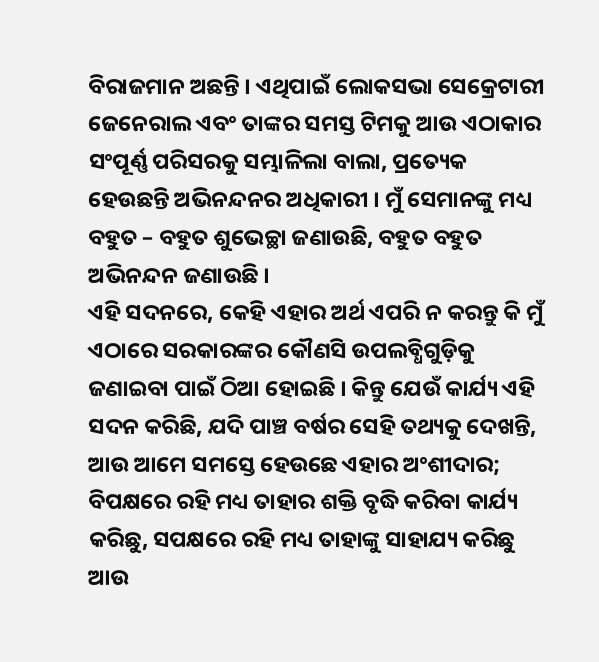ବିରାଜମାନ ଅଛନ୍ତି । ଏଥିପାଇଁ ଲୋକସଭା ସେକ୍ରେଟାରୀ ଜେନେରାଲ ଏବଂ ତାଙ୍କର ସମସ୍ତ ଟିମକୁ ଆଉ ଏଠାକାର ସଂପୂର୍ଣ୍ଣ ପରିସରକୁ ସମ୍ଭାଳିଲା ବାଲା, ପ୍ରତ୍ୟେକ ହେଉଛନ୍ତି ଅଭିନନ୍ଦନର ଅଧିକାରୀ । ମୁଁ ସେମାନଙ୍କୁ ମଧ୍ୟ ବହୁତ – ବହୁତ ଶୁଭେଚ୍ଛା ଜଣାଉଛି, ବହୁତ ବହୁତ ଅଭିନନ୍ଦନ ଜଣାଉଛି ।
ଏହି ସଦନରେ, କେହି ଏହାର ଅର୍ଥ ଏପରି ନ କରନ୍ତୁ କି ମୁଁ ଏଠାରେ ସରକାରଙ୍କର କୌଣସି ଉପଲବ୍ଧିଗୁଡ଼ିକୁ ଜଣାଇବା ପାଇଁ ଠିଆ ହୋଇଛି । କିନ୍ତୁ ଯେଉଁ କାର୍ଯ୍ୟ ଏହି ସଦନ କରିଛି, ଯଦି ପାଞ୍ଚ ବର୍ଷର ସେହି ତଥ୍ୟକୁ ଦେଖନ୍ତି, ଆଉ ଆମେ ସମସ୍ତେ ହେଉଛେ ଏହାର ଅଂଶୀଦାର; ବିପକ୍ଷରେ ରହି ମଧ୍ୟ ତାହାର ଶକ୍ତି ବୃଦ୍ଧି କରିବା କାର୍ଯ୍ୟ କରିଛୁ, ସପକ୍ଷରେ ରହି ମଧ୍ୟ ତାହାଙ୍କୁ ସାହାଯ୍ୟ କରିଛୁ ଆଉ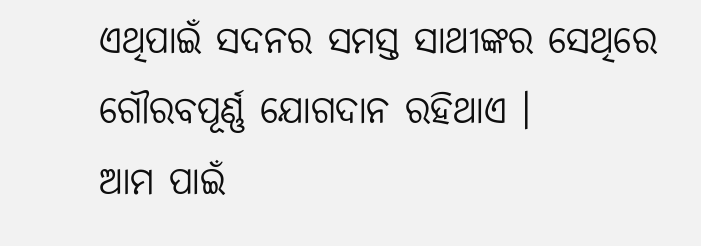ଏଥିପାଇଁ ସଦନର ସମସ୍ତ ସାଥୀଙ୍କର ସେଥିରେ ଗୌରବପୂର୍ଣ୍ଣ ଯୋଗଦାନ ରହିଥାଏ ।
ଆମ ପାଇଁ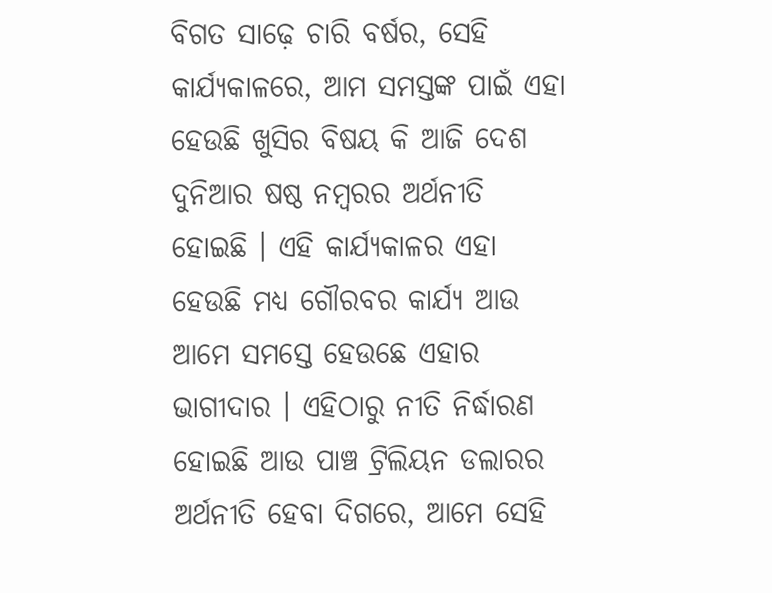ବିଗତ ସାଢ଼େ ଚାରି ବର୍ଷର, ସେହି କାର୍ଯ୍ୟକାଳରେ, ଆମ ସମସ୍ତଙ୍କ ପାଇଁ ଏହା ହେଉଛି ଖୁସିର ବିଷୟ କି ଆଜି ଦେଶ ଦୁନିଆର ଷଷ୍ଠ ନମ୍ବରର ଅର୍ଥନୀତି ହୋଇଛି । ଏହି କାର୍ଯ୍ୟକାଳର ଏହା ହେଉଛି ମଧ୍ୟ ଗୌରବର କାର୍ଯ୍ୟ ଆଉ ଆମେ ସମସ୍ତେ ହେଉଛେ ଏହାର ଭାଗୀଦାର । ଏହିଠାରୁ ନୀତି ନିର୍ଦ୍ଧାରଣ ହୋଇଛି ଆଉ ପାଞ୍ଚ ଟ୍ରିଲିୟନ ଡଲାରର ଅର୍ଥନୀତି ହେବା ଦିଗରେ, ଆମେ ସେହି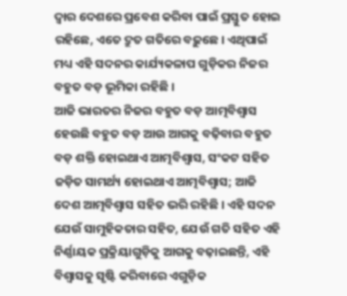ଦ୍ୱାର ଦେଶରେ ପ୍ରବେଶ କରିବା ପାଇଁ ପ୍ରସ୍ତୁତ ହୋଇ ରହିଛେ, ଏତେ ଦ୍ରୁତ ଗତିରେ ବଢ଼ୁଛେ । ଏଥିପାଇଁ ମଧ୍ୟ ଏହି ସଦନର କାର୍ଯ୍ୟକଳାପ ଗୁଡ଼ିକର ନିଜର ବହୁତ ବଡ଼ ଭୂମିକା ରହିଛି ।
ଆଜି ଭାରତର ନିଜର ବହୁତ ବଡ଼ ଆତ୍ମବିଶ୍ୱାସ ହେଉଛି ବହୁତ ବଡ଼ ଆଉ ଆଗକୁ ବଢ଼ିବାର ବହୁତ ବଡ଼ ଶକ୍ତି ହୋଇଥାଏ ଆତ୍ମବିଶ୍ୱାସ, ସଂକଟ ସହିତ ଜଡ଼ିତ ସାମର୍ଥ୍ୟ ହୋଇଥାଏ ଆତ୍ମବିଶ୍ୱାସ; ଆଜି ଦେଶ ଆତ୍ମବିଶ୍ୱାସ ସହିତ ଭରି ରହିଛି । ଏହି ସଦନ ଯେଉଁ ସାମୁହିକତାର ସହିତ, ଯେଉଁ ଗତି ସହିତ ଏହି ନିର୍ଣ୍ଣାୟକ ପ୍ରକ୍ରିୟାଗୁଡ଼ିକୁ ଆଗକୁ ବଢ଼ାଇଛନ୍ତି, ଏହି ବିଶ୍ୱାସକୁ ସୃଷ୍ଟି କରିବାରେ ଏଗୁଡ଼ିକ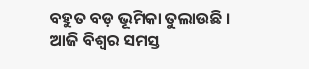ବହୁତ ବଡ଼ ଭୂମିକା ତୁଲାଉଛି ।
ଆଜି ବିଶ୍ୱର ସମସ୍ତ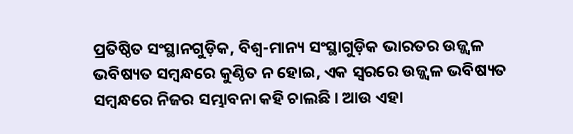ପ୍ରତିଷ୍ଠିତ ସଂସ୍ଥାନଗୁଡ଼ିକ, ବିଶ୍ୱ-ମାନ୍ୟ ସଂସ୍ଥାଗୁଡ଼ିକ ଭାରତର ଉଜ୍ଜ୍ୱଳ ଭବିଷ୍ୟତ ସମ୍ବନ୍ଧରେ କୁଣ୍ଠିତ ନ ହୋଇ, ଏକ ସ୍ୱରରେ ଉଜ୍ଜ୍ୱଳ ଭବିଷ୍ୟତ ସମ୍ବନ୍ଧରେ ନିଜର ସମ୍ଭାବନା କହି ଚାଲଛି । ଆଉ ଏହା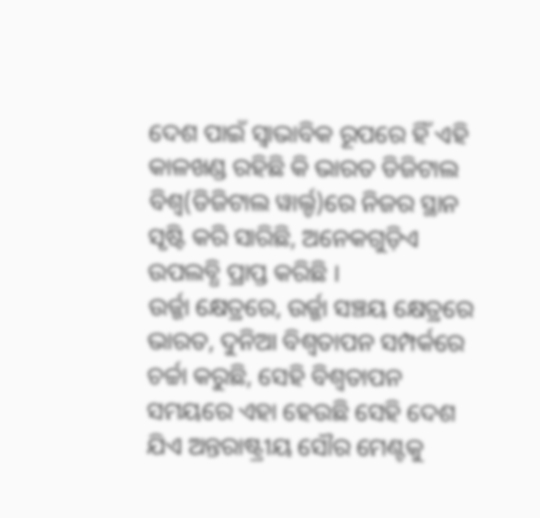ଦେଶ ପାଇଁ ସ୍ୱାଭାବିକ ରୂପରେ ହିଁ ଏହି କାଳଖଣ୍ଡ ରହିଛି କି ଭାରତ ଡିଜିଟାଲ ବିଶ୍ୱ(ଡିଜିଟାଲ ୱାର୍ଲ୍ଡ)ରେ ନିଜର ସ୍ଥାନ ସୃଷ୍ଟି କରି ସାରିଛି, ଅନେକଗୁଡ଼ିଏ ଉପଲବ୍ଧି ପ୍ରାପ୍ତ କରିଛି ।
ଉର୍ଜ୍ଜା କ୍ଷେତ୍ରରେ, ଉର୍ଜ୍ଜା ସଞ୍ଚୟ କ୍ଷେତ୍ରରେ ଭାରତ, ଦୁନିଆ ବିଶ୍ୱତାପନ ସମ୍ପର୍କରେ ଚର୍ଚ୍ଚା କରୁଛି, ସେହି ବିଶ୍ୱତାପନ ସମୟରେ ଏହା ହେଉଛି ସେହି ଦେଶ ଯିଏ ଅନ୍ତରାଷ୍ଟ୍ରୀୟ ସୌର ମେଣ୍ଟକୁ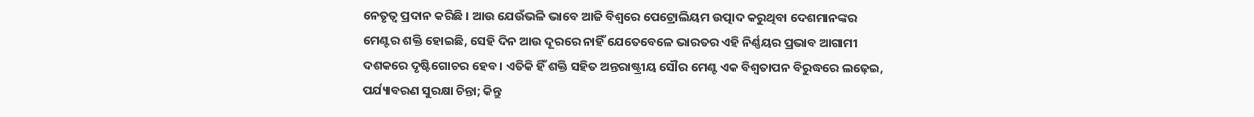ନେତୃତ୍ୱ ପ୍ରଦାନ କରିଛି । ଆଉ ଯେଉଁଭଳି ଭାବେ ଆଜି ବିଶ୍ୱରେ ପେଟ୍ରୋଲିୟମ ଉତ୍ପାଦ କରୁଥିବା ଦେଶମାନଙ୍କର ମେଣ୍ଟର ଶକ୍ତି ହୋଇଛି, ସେହି ଦିନ ଆଉ ଦୂରରେ ନାହିଁ ଯେତେବେଳେ ଭାରତର ଏହି ନିର୍ଣ୍ଣୟର ପ୍ରଭାବ ଆଗାମୀ ଦଶକରେ ଦୃଷ୍ଟିଗୋଚର ହେବ । ଏତିକି ହିଁ ଶକ୍ତି ସହିତ ଅନ୍ତରାଷ୍ଟ୍ରୀୟ ସୌର ମେଣ୍ଟ ଏକ ବିଶ୍ୱତାପନ ବିରୁଦ୍ଧରେ ଲଢ଼େଇ, ପର୍ଯ୍ୟାବରଣ ସୁରକ୍ଷା ଚିନ୍ତା; କିନ୍ତୁ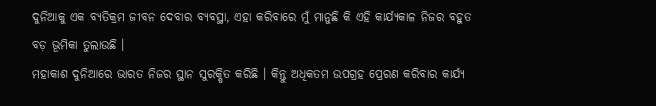ଦୁନିଆକୁ ଏକ ବ୍ୟତିକ୍ରମ ଜୀବନ ଦେବାର ବ୍ୟବସ୍ଥା, ଏହା କରିବାରେ ମୁଁ ମାନୁଛି କି ଏହି କାର୍ଯ୍ୟକାଳ ନିଜର ବହୁତ ବଡ଼ ଭୂମିକା ତୁଲାଉଛି ।
ମହାକାଶ ଦୁନିଆରେ ଭାରତ ନିଜର ସ୍ଥାନ ସୁରକ୍ଷିତ କରିଛି । କିନ୍ତୁ ଅଧିକତମ ଉପଗ୍ରହ ପ୍ରେରଣ କରିବାର କାର୍ଯ୍ୟ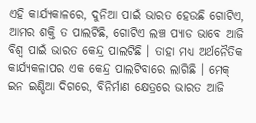ଏହି କାର୍ଯ୍ୟକାଳରେ, ଦୁନିଆ ପାଇଁ ଭାରତ ହେଉଛି ଗୋଟିଏ, ଆମର ଶକ୍ତି ତ ପାଲଟିଛି, ଗୋଟିଏ ଲଞ୍ଚ ପ୍ୟାଡ ଭାବେ ଆଜି ବିଶ୍ୱ ପାଇଁ ଭାରତ କେନ୍ଦ୍ର ପାଲଟିଛି । ତାହା ମଧ୍ୟ ଅର୍ଥନୈତିକ କାର୍ଯ୍ୟକଳାପର ଏକ କେନ୍ଦ୍ର ପାଲଟିବାରେ ଲାଗିଛି । ମେକ୍ ଇନ ଇଣ୍ଡିଆ ଦିଗରେ, ବିନିର୍ମାଣ କ୍ଷେତ୍ରରେ ଭାରତ ଆଜି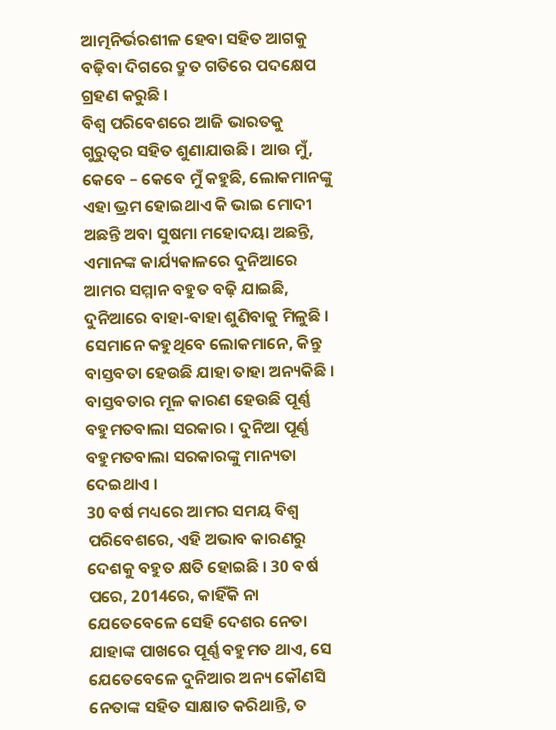ଆତ୍ମନିର୍ଭରଶୀଳ ହେବା ସହିତ ଆଗକୁ ବଢ଼ିବା ଦିଗରେ ଦ୍ରୁତ ଗତିରେ ପଦକ୍ଷେପ ଗ୍ରହଣ କରୁଛି ।
ବିଶ୍ୱ ପରିବେଶରେ ଆଜି ଭାରତକୁ ଗୁରୁତ୍ୱର ସହିତ ଶୁଣାଯାଉଛି । ଆଉ ମୁଁ, କେବେ – କେବେ ମୁଁ କହୁଛି, ଲୋକମାନଙ୍କୁ ଏହା ଭ୍ରମ ହୋଇଥାଏ କି ଭାଇ ମୋଦୀ ଅଛନ୍ତି ଅବା ସୁଷମା ମହୋଦୟା ଅଛନ୍ତି, ଏମାନଙ୍କ କାର୍ଯ୍ୟକାଳରେ ଦୁନିଆରେ ଆମର ସମ୍ମାନ ବହୁତ ବଢ଼ି ଯାଇଛି, ଦୁନିଆରେ ବାହା-ବାହା ଶୁଣିବାକୁ ମିଳୁଛି । ସେମାନେ କହୁଥିବେ ଲୋକମାନେ, କିନ୍ତୁ ବାସ୍ତବତା ହେଉଛି ଯାହା ତାହା ଅନ୍ୟକିଛି । ବାସ୍ତବତାର ମୂଳ କାରଣ ହେଉଛି ପୂର୍ଣ୍ଣ ବହୁମତବାଲା ସରକାର । ଦୁନିଆ ପୂର୍ଣ୍ଣ ବହୁମତବାଲା ସରକାରଙ୍କୁ ମାନ୍ୟତା ଦେଇଥାଏ ।
30 ବର୍ଷ ମଧ୍ୟରେ ଆମର ସମୟ ବିଶ୍ୱ ପରିବେଶରେ, ଏହି ଅଭାବ କାରଣରୁ ଦେଶକୁ ବହୁତ କ୍ଷତି ହୋଇଛି । 30 ବର୍ଷ ପରେ, 2014ରେ, କାହିଁକି ନା ଯେତେବେଳେ ସେହି ଦେଶର ନେତା ଯାହାଙ୍କ ପାଖରେ ପୂର୍ଣ୍ଣ ବହୁମତ ଥାଏ, ସେ ଯେତେବେଳେ ଦୁନିଆର ଅନ୍ୟ କୌଣସି ନେତାଙ୍କ ସହିତ ସାକ୍ଷାତ କରିଥାନ୍ତି, ତ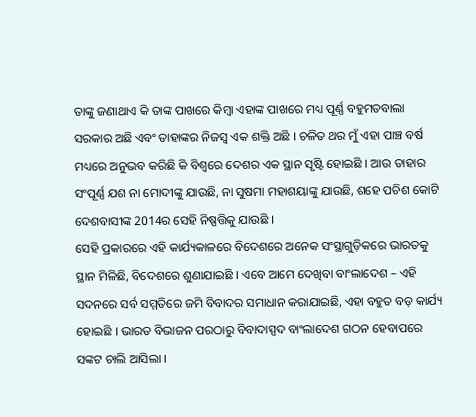ତାଙ୍କୁ ଜଣାଥାଏ କି ତାଙ୍କ ପାଖରେ କିମ୍ବା ଏହାଙ୍କ ପାଖରେ ମଧ୍ୟ ପୂର୍ଣ୍ଣ ବହୁମତବାଲା ସରକାର ଅଛି ଏବଂ ତାହାଙ୍କର ନିଜସ୍ୱ ଏକ ଶକ୍ତି ଅଛି । ଚଳିତ ଥର ମୁଁ ଏହା ପାଞ୍ଚ ବର୍ଷ ମଧ୍ୟରେ ଅନୁଭବ କରିଛି କି ବିଶ୍ୱରେ ଦେଶର ଏକ ସ୍ଥାନ ସୃଷ୍ଟି ହୋଇଛି । ଆଉ ତାହାର ସଂପୂର୍ଣ୍ଣ ଯଶ ନା ମୋଦୀଙ୍କୁ ଯାଉଛି, ନା ସୁଷମା ମହାଶୟାଙ୍କୁ ଯାଉଛି, ଶହେ ପଚିଶ କୋଟି ଦେଶବାସୀଙ୍କ 2014ର ସେହି ନିଷ୍ପତ୍ତିକୁ ଯାଉଛି ।
ସେହି ପ୍ରକାରରେ ଏହି କାର୍ଯ୍ୟକାଳରେ ବିଦେଶରେ ଅନେକ ସଂସ୍ଥାଗୁଡ଼ିକରେ ଭାରତକୁ ସ୍ଥାନ ମିଳିଛି, ବିଦେଶରେ ଶୁଣାଯାଇଛି । ଏବେ ଆମେ ଦେଖିବା ବାଂଲାଦେଶ – ଏହି ସଦନରେ ସର୍ବ ସମ୍ମତିରେ ଜମି ବିବାଦର ସମାଧାନ କରାଯାଇଛି, ଏହା ବହୁତ ବଡ଼ କାର୍ଯ୍ୟ ହୋଇଛି । ଭାରତ ବିଭାଜନ ପରଠାରୁ ବିବାଦାସ୍ପଦ ବାଂଲାଦେଶ ଗଠନ ହେବାପରେ ସଙ୍କଟ ଚାଲି ଆସିଲା ।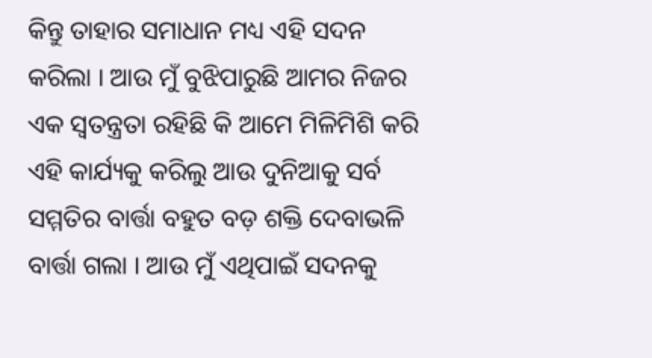କିନ୍ତୁ ତାହାର ସମାଧାନ ମଧ୍ୟ ଏହି ସଦନ କରିଲା । ଆଉ ମୁଁ ବୁଝିପାରୁଛି ଆମର ନିଜର ଏକ ସ୍ୱତନ୍ତ୍ରତା ରହିଛି କି ଆମେ ମିଳିମିଶି କରି ଏହି କାର୍ଯ୍ୟକୁ କରିଲୁ ଆଉ ଦୁନିଆକୁ ସର୍ବ ସମ୍ମତିର ବାର୍ତ୍ତା ବହୁତ ବଡ଼ ଶକ୍ତି ଦେବାଭଳି ବାର୍ତ୍ତା ଗଲା । ଆଉ ମୁଁ ଏଥିପାଇଁ ସଦନକୁ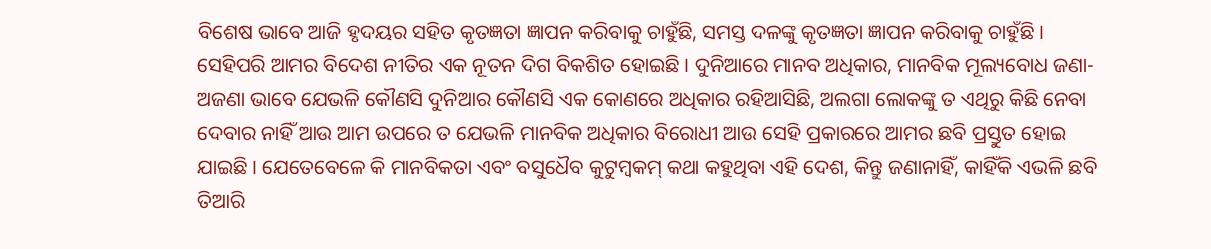ବିଶେଷ ଭାବେ ଆଜି ହୃଦୟର ସହିତ କୃତଜ୍ଞତା ଜ୍ଞାପନ କରିବାକୁ ଚାହୁଁଛି, ସମସ୍ତ ଦଳଙ୍କୁ କୃତଜ୍ଞତା ଜ୍ଞାପନ କରିବାକୁ ଚାହୁଁଛି ।
ସେହିପରି ଆମର ବିଦେଶ ନୀତିର ଏକ ନୂତନ ଦିଗ ବିକଶିତ ହୋଇଛି । ଦୁନିଆରେ ମାନବ ଅଧିକାର, ମାନବିକ ମୂଲ୍ୟବୋଧ ଜଣା-ଅଜଣା ଭାବେ ଯେଭଳି କୌଣସି ଦୁନିଆର କୌଣସି ଏକ କୋଣରେ ଅଧିକାର ରହିଆସିଛି, ଅଲଗା ଲୋକଙ୍କୁ ତ ଏଥିରୁ କିଛି ନେବା ଦେବାର ନାହିଁ ଆଉ ଆମ ଉପରେ ତ ଯେଭଳି ମାନବିକ ଅଧିକାର ବିରୋଧୀ ଆଉ ସେହି ପ୍ରକାରରେ ଆମର ଛବି ପ୍ରସ୍ତୁତ ହୋଇ ଯାଇଛି । ଯେତେବେଳେ କି ମାନବିକତା ଏବଂ ବସୁଧୈବ କୁଟୁମ୍ବକମ୍ କଥା କହୁଥିବା ଏହି ଦେଶ, କିନ୍ତୁ ଜଣାନାହିଁ, କାହିଁକି ଏଭଳି ଛବି ତିଆରି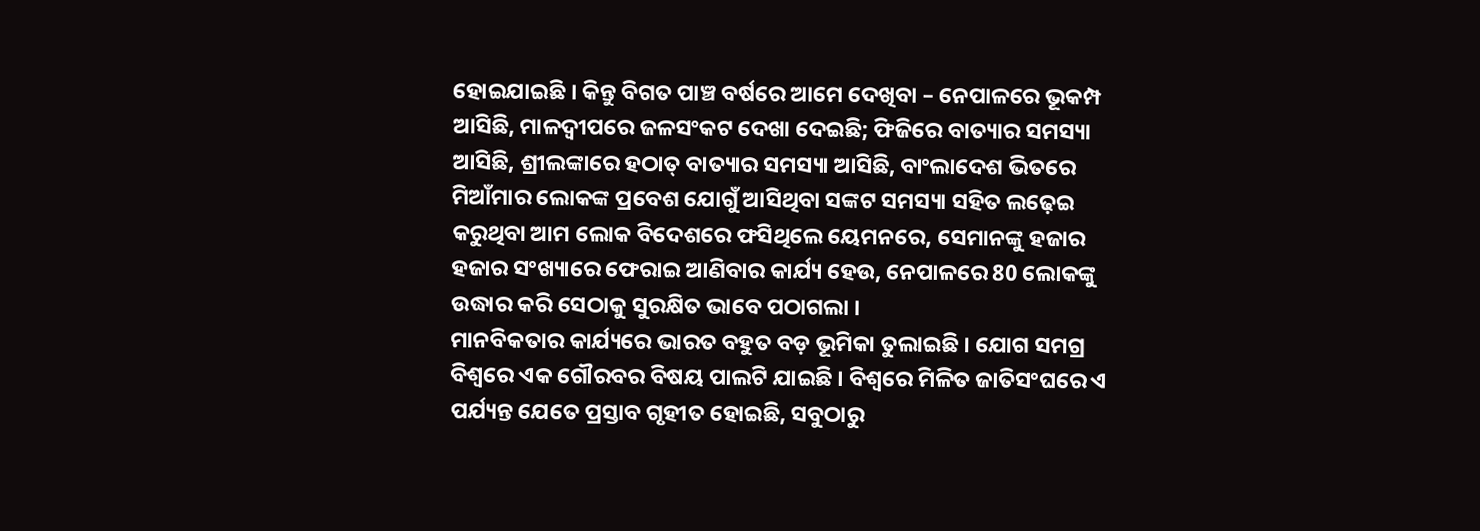ହୋଇଯାଇଛି । କିନ୍ତୁ ବିଗତ ପାଞ୍ଚ ବର୍ଷରେ ଆମେ ଦେଖିବା – ନେପାଳରେ ଭୂକମ୍ପ ଆସିଛି, ମାଳଦ୍ୱୀପରେ ଜଳସଂକଟ ଦେଖା ଦେଇଛି; ଫିଜିରେ ବାତ୍ୟାର ସମସ୍ୟା ଆସିଛି, ଶ୍ରୀଲଙ୍କାରେ ହଠାତ୍ ବାତ୍ୟାର ସମସ୍ୟା ଆସିଛି, ବାଂଲାଦେଶ ଭିତରେ ମିଆଁମାର ଲୋକଙ୍କ ପ୍ରବେଶ ଯୋଗୁଁ ଆସିଥିବା ସଙ୍କଟ ସମସ୍ୟା ସହିତ ଲଢ଼େଇ କରୁଥିବା ଆମ ଲୋକ ବିଦେଶରେ ଫସିଥିଲେ ୟେମନରେ, ସେମାନଙ୍କୁ ହଜାର ହଜାର ସଂଖ୍ୟାରେ ଫେରାଇ ଆଣିବାର କାର୍ଯ୍ୟ ହେଉ, ନେପାଳରେ 80 ଲୋକଙ୍କୁ ଉଦ୍ଧାର କରି ସେଠାକୁ ସୁରକ୍ଷିତ ଭାବେ ପଠାଗଲା ।
ମାନବିକତାର କାର୍ଯ୍ୟରେ ଭାରତ ବହୁତ ବଡ଼ ଭୂମିକା ତୁଲାଇଛି । ଯୋଗ ସମଗ୍ର ବିଶ୍ୱରେ ଏକ ଗୌରବର ବିଷୟ ପାଲଟି ଯାଇଛି । ବିଶ୍ୱରେ ମିଳିତ ଜାତିସଂଘରେ ଏ ପର୍ଯ୍ୟନ୍ତ ଯେତେ ପ୍ରସ୍ତାବ ଗୃହୀତ ହୋଇଛି, ସବୁଠାରୁ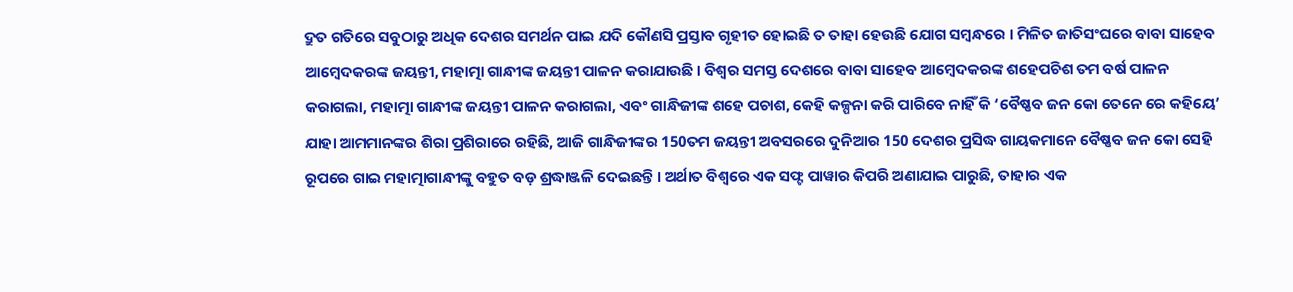ଦ୍ରୁତ ଗତିରେ ସବୁଠାରୁ ଅଧିକ ଦେଶର ସମର୍ଥନ ପାଇ ଯଦି କୌଣସି ପ୍ରସ୍ତାବ ଗୃହୀତ ହୋଇଛି ତ ତାହା ହେଉଛି ଯୋଗ ସମ୍ବନ୍ଧରେ । ମିଳିତ ଜାତିସଂଘରେ ବାବା ସାହେବ ଆମ୍ବେଦକରଙ୍କ ଜୟନ୍ତୀ, ମହାତ୍ମା ଗାନ୍ଧୀଙ୍କ ଜୟନ୍ତୀ ପାଳନ କରାଯାଉଛି । ବିଶ୍ୱର ସମସ୍ତ ଦେଶରେ ବାବା ସାହେବ ଆମ୍ବେଦକରଙ୍କ ଶହେପଚିଶ ତମ ବର୍ଷ ପାଳନ କରାଗଲା, ମହାତ୍ମା ଗାନ୍ଧୀଙ୍କ ଜୟନ୍ତୀ ପାଳନ କରାଗଲା, ଏବଂ ଗାନ୍ଧିଜୀଙ୍କ ଶହେ ପଚାଶ, କେହି କଳ୍ପନା କରି ପାରିବେ ନାହିଁ କି ‘ବୈଷ୍ଣବ ଜନ କୋ ତେନେ ରେ କହିୟେ’ ଯାହା ଆମମାନଙ୍କର ଶିରା ପ୍ରଶିରାରେ ରହିଛି, ଆଜି ଗାନ୍ଧିଜୀଙ୍କର 150ତମ ଜୟନ୍ତୀ ଅବସରରେ ଦୁନିଆର 150 ଦେଶର ପ୍ରସିଦ୍ଧ ଗାୟକମାନେ ବୈଷ୍ଣବ ଜନ କୋ ସେହି ରୂପରେ ଗାଇ ମହାତ୍ମାଗାନ୍ଧୀଙ୍କୁ ବହୁତ ବଡ଼ ଶ୍ରଦ୍ଧାଞ୍ଜଳି ଦେଇଛନ୍ତି । ଅର୍ଥାତ ବିଶ୍ୱରେ ଏକ ସଫ୍ଟ ପାୱାର କିପରି ଅଣାଯାଇ ପାରୁଛି, ତାହାର ଏକ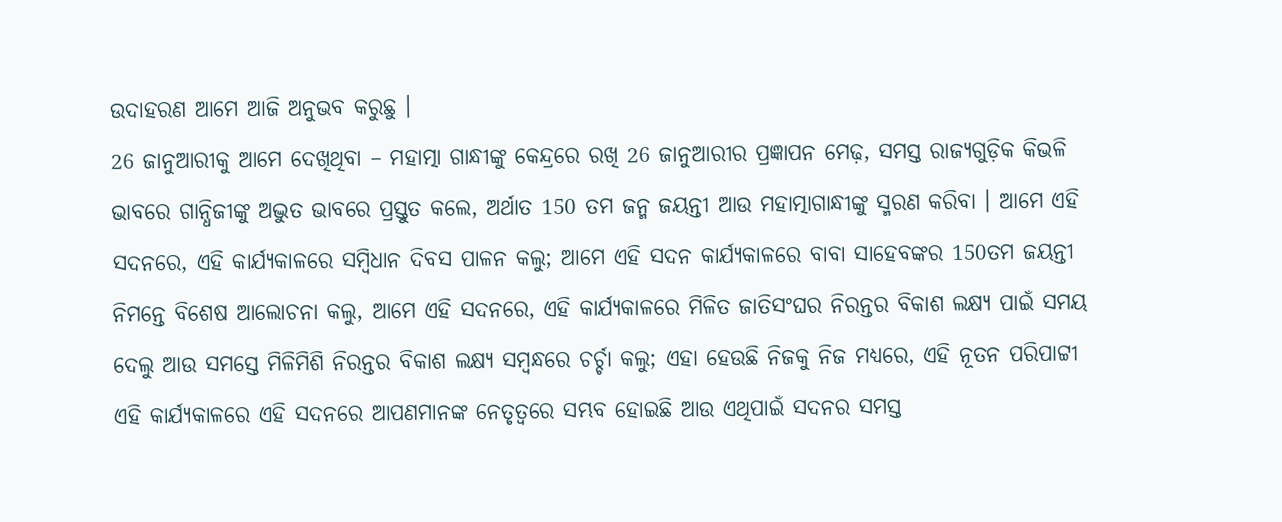ଉଦାହରଣ ଆମେ ଆଜି ଅନୁଭବ କରୁଛୁ ।
26 ଜାନୁଆରୀକୁ ଆମେ ଦେଖିଥିବା – ମହାତ୍ମା ଗାନ୍ଧୀଙ୍କୁ କେନ୍ଦ୍ରରେ ରଖି 26 ଜାନୁଆରୀର ପ୍ରଜ୍ଞାପନ ମେଢ଼, ସମସ୍ତ ରାଜ୍ୟଗୁଡ଼ିକ କିଭଳି ଭାବରେ ଗାନ୍ଧିଜୀଙ୍କୁ ଅଦ୍ଭୁତ ଭାବରେ ପ୍ରସ୍ତୁତ କଲେ, ଅର୍ଥାତ 150 ତମ ଜନ୍ମ ଜୟନ୍ତୀ ଆଉ ମହାତ୍ମାଗାନ୍ଧୀଙ୍କୁ ସ୍ମରଣ କରିବା । ଆମେ ଏହି ସଦନରେ, ଏହି କାର୍ଯ୍ୟକାଳରେ ସମ୍ବିଧାନ ଦିବସ ପାଳନ କଲୁ; ଆମେ ଏହି ସଦନ କାର୍ଯ୍ୟକାଳରେ ବାବା ସାହେବଙ୍କର 150ତମ ଜୟନ୍ତୀ ନିମନ୍ତେ ବିଶେଷ ଆଲୋଚନା କଲୁ, ଆମେ ଏହି ସଦନରେ, ଏହି କାର୍ଯ୍ୟକାଳରେ ମିଳିତ ଜାତିସଂଘର ନିରନ୍ତର ବିକାଶ ଲକ୍ଷ୍ୟ ପାଇଁ ସମୟ ଦେଲୁ ଆଉ ସମସ୍ତେ ମିଳିମିଶି ନିରନ୍ତର ବିକାଶ ଲକ୍ଷ୍ୟ ସମ୍ବନ୍ଧରେ ଚର୍ଚ୍ଚା କଲୁ; ଏହା ହେଉଛି ନିଜକୁ ନିଜ ମଧ୍ୟରେ, ଏହି ନୂତନ ପରିପାଟ୍ଟୀ ଏହି କାର୍ଯ୍ୟକାଳରେ ଏହି ସଦନରେ ଆପଣମାନଙ୍କ ନେତୃତ୍ୱରେ ସମ୍ଭବ ହୋଇଛି ଆଉ ଏଥିପାଇଁ ସଦନର ସମସ୍ତ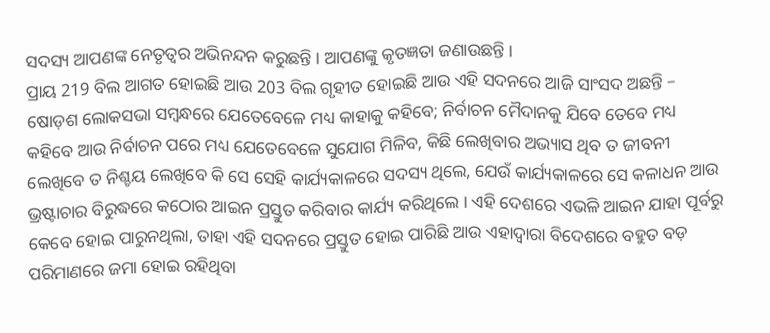ସଦସ୍ୟ ଆପଣଙ୍କ ନେତୃତ୍ୱର ଅଭିନନ୍ଦନ କରୁଛନ୍ତି । ଆପଣଙ୍କୁ କୃତଜ୍ଞତା ଜଣାଉଛନ୍ତି ।
ପ୍ରାୟ 219 ବିଲ ଆଗତ ହୋଇଛି ଆଉ 203 ବିଲ ଗୃହୀତ ହୋଇଛି ଆଉ ଏହି ସଦନରେ ଆଜି ସାଂସଦ ଅଛନ୍ତି – ଷୋଡ଼ଶ ଲୋକସଭା ସମ୍ବନ୍ଧରେ ଯେତେବେଳେ ମଧ୍ୟ କାହାକୁ କହିବେ; ନିର୍ବାଚନ ମୈଦାନକୁ ଯିବେ ତେବେ ମଧ୍ୟ କହିବେ ଆଉ ନିର୍ବାଚନ ପରେ ମଧ୍ୟ ଯେତେବେଳେ ସୁଯୋଗ ମିଳିବ, କିଛି ଲେଖିବାର ଅଭ୍ୟାସ ଥିବ ତ ଜୀବନୀ ଲେଖିବେ ତ ନିଶ୍ଚୟ ଲେଖିବେ କି ସେ ସେହି କାର୍ଯ୍ୟକାଳରେ ସଦସ୍ୟ ଥିଲେ, ଯେଉଁ କାର୍ଯ୍ୟକାଳରେ ସେ କଳାଧନ ଆଉ ଭ୍ରଷ୍ଟାଚାର ବିରୁଦ୍ଧରେ କଠୋର ଆଇନ ପ୍ରସ୍ତୁତ କରିବାର କାର୍ଯ୍ୟ କରିଥିଲେ । ଏହି ଦେଶରେ ଏଭଳି ଆଇନ ଯାହା ପୂର୍ବରୁ କେବେ ହୋଇ ପାରୁନଥିଲା, ତାହା ଏହି ସଦନରେ ପ୍ରସ୍ତୁତ ହୋଇ ପାରିଛି ଆଉ ଏହାଦ୍ୱାରା ବିଦେଶରେ ବହୁତ ବଡ଼ ପରିମାଣରେ ଜମା ହୋଇ ରହିଥିବା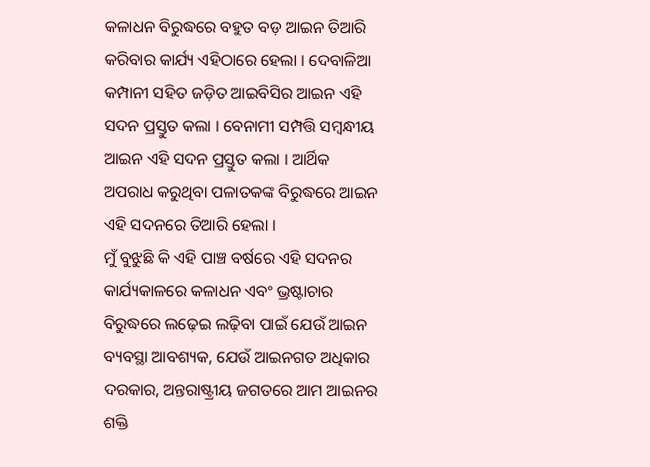କଳାଧନ ବିରୁଦ୍ଧରେ ବହୁତ ବଡ଼ ଆଇନ ତିଆରି କରିବାର କାର୍ଯ୍ୟ ଏହିଠାରେ ହେଲା । ଦେବାଳିଆ କମ୍ପାନୀ ସହିତ ଜଡ଼ିତ ଆଇବିସିର ଆଇନ ଏହି ସଦନ ପ୍ରସ୍ତୁତ କଲା । ବେନାମୀ ସମ୍ପତ୍ତି ସମ୍ବନ୍ଧୀୟ ଆଇନ ଏହି ସଦନ ପ୍ରସ୍ତୁତ କଲା । ଆର୍ଥିକ ଅପରାଧ କରୁଥିବା ପଳାତକଙ୍କ ବିରୁଦ୍ଧରେ ଆଇନ ଏହି ସଦନରେ ତିଆରି ହେଲା ।
ମୁଁ ବୁଝୁଛି କି ଏହି ପାଞ୍ଚ ବର୍ଷରେ ଏହି ସଦନର କାର୍ଯ୍ୟକାଳରେ କଳାଧନ ଏବଂ ଭ୍ରଷ୍ଟାଚାର ବିରୁଦ୍ଧରେ ଲଢ଼େଇ ଲଢ଼ିବା ପାଇଁ ଯେଉଁ ଆଇନ ବ୍ୟବସ୍ଥା ଆବଶ୍ୟକ, ଯେଉଁ ଆଇନଗତ ଅଧିକାର ଦରକାର, ଅନ୍ତରାଷ୍ଟ୍ରୀୟ ଜଗତରେ ଆମ ଆଇନର ଶକ୍ତି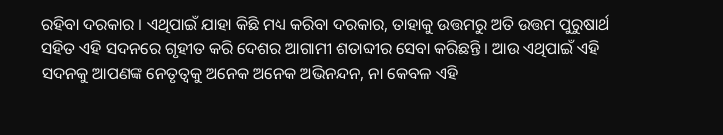ରହିବା ଦରକାର । ଏଥିପାଇଁ ଯାହା କିଛି ମଧ୍ୟ କରିବା ଦରକାର, ତାହାକୁ ଉତ୍ତମରୁ ଅତି ଉତ୍ତମ ପୁରୁଷାର୍ଥ ସହିତ ଏହି ସଦନରେ ଗୃହୀତ କରି ଦେଶର ଆଗାମୀ ଶତାବ୍ଦୀର ସେବା କରିଛନ୍ତି । ଆଉ ଏଥିପାଇଁ ଏହି ସଦନକୁ ଆପଣଙ୍କ ନେତୃତ୍ୱକୁ ଅନେକ ଅନେକ ଅଭିନନ୍ଦନ, ନା କେବଳ ଏହି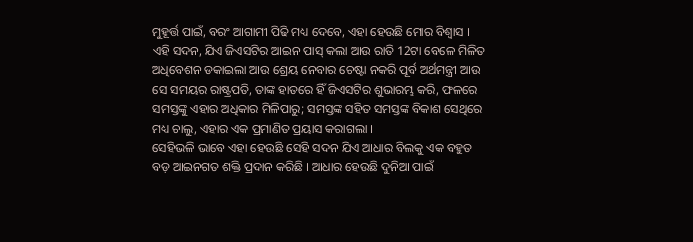ମୁହୂର୍ତ୍ତ ପାଇଁ, ବରଂ ଆଗାମୀ ପିଢି ମଧ୍ୟ ଦେବେ, ଏହା ହେଉଛି ମୋର ବିଶ୍ୱାସ । ଏହି ସଦନ, ଯିଏ ଜିଏସଟିର ଆଇନ ପାସ୍ କଲା ଆଉ ରାତି 12ଟା ବେଳେ ମିଳିତ ଅଧିବେଶନ ଡକାଇଲା ଆଉ ଶ୍ରେୟ ନେବାର ଚେଷ୍ଟା ନକରି ପୂର୍ବ ଅର୍ଥମନ୍ତ୍ରୀ ଆଉ ସେ ସମୟର ରାଷ୍ଟ୍ରପତି, ତାଙ୍କ ହାତରେ ହିଁ ଜିଏସଟିର ଶୁଭାରମ୍ଭ କରି, ଫଳରେ ସମସ୍ତଙ୍କୁ ଏହାର ଅଧିକାର ମିଳିପାରୁ; ସମସ୍ତଙ୍କ ସହିତ ସମସ୍ତଙ୍କ ବିକାଶ ସେଥିରେ ମଧ୍ୟ ଚାଲୁ, ଏହାର ଏକ ପ୍ରମାଣିତ ପ୍ରୟାସ କରାଗଲା ।
ସେହିଭଳି ଭାବେ ଏହା ହେଉଛି ସେହି ସଦନ ଯିଏ ଆଧାର ବିଲକୁ ଏକ ବହୁତ ବଡ଼ ଆଇନଗତ ଶକ୍ତି ପ୍ରଦାନ କରିଛି । ଆଧାର ହେଉଛି ଦୁନିଆ ପାଇଁ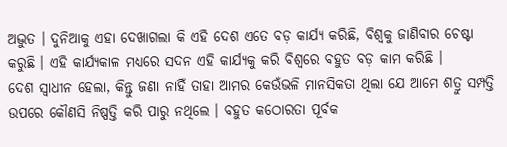ଅଦ୍ଭୁତ । ଦୁନିଆକୁ ଏହା ଦେଖାଗଲା କି ଏହି ଦେଶ ଏତେ ବଡ଼ କାର୍ଯ୍ୟ କରିଛି, ବିଶ୍ୱକୁ ଜାଣିବାର ଚେଷ୍ଟା କରୁଛି । ଏହି କାର୍ଯ୍ୟକାଳ ମଧ୍ୟରେ ସଦନ ଏହି କାର୍ଯ୍ୟକୁ କରି ବିଶ୍ୱରେ ବହୁତ ବଡ଼ କାମ କରିଛି ।
ଦେଶ ସ୍ୱାଧୀନ ହେଲା, କିନ୍ତୁ ଜଣା ନାହିଁ ତାହା ଆମର କେଉଁଭଳି ମାନସିକତା ଥିଲା ଯେ ଆମେ ଶତ୍ରୁ ସମ୍ପତ୍ତି ଉପରେ କୌଣସି ନିଷ୍ପତ୍ତି କରି ପାରୁ ନଥିଲେ । ବହୁତ କଠୋରତା ପୂର୍ବକ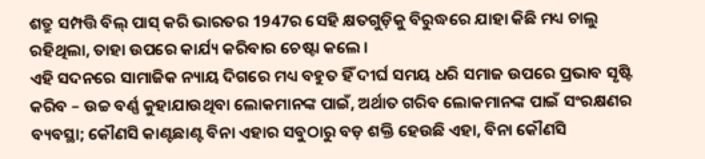ଶତ୍ରୁ ସମ୍ପତ୍ତି ବିଲ୍ ପାସ୍ କରି ଭାରତର 1947ର ସେହି କ୍ଷତଗୁଡ଼ିକୁ ବିରୁଦ୍ଧରେ ଯାହା କିଛି ମଧ୍ୟ ଚାଲୁ ରହିଥିଲା, ତାହା ଉପରେ କାର୍ଯ୍ୟ କରିବାର ଚେଷ୍ଟା କଲେ ।
ଏହି ସଦନରେ ସାମାଜିକ ନ୍ୟାୟ ଦିଗରେ ମଧ୍ୟ ବହୁତ ହିଁ ଦୀର୍ଘ ସମୟ ଧରି ସମାଜ ଉପରେ ପ୍ରଭାବ ସୃଷ୍ଟି କରିବ – ଉଚ୍ଚ ବର୍ଣ୍ଣ କୁହାଯାଉଥିବା ଲୋକମାନଙ୍କ ପାଇଁ, ଅର୍ଥାତ ଗରିବ ଲୋକମାନଙ୍କ ପାଇଁ ସଂରକ୍ଷଣର ବ୍ୟବସ୍ଥା; କୌଣସି କାଣ୍ଟଛାଣ୍ଟ ବିନା ଏହାର ସବୁଠାରୁ ବଡ଼ ଶକ୍ତି ହେଉଛି ଏହା, ବିନା କୌଣସି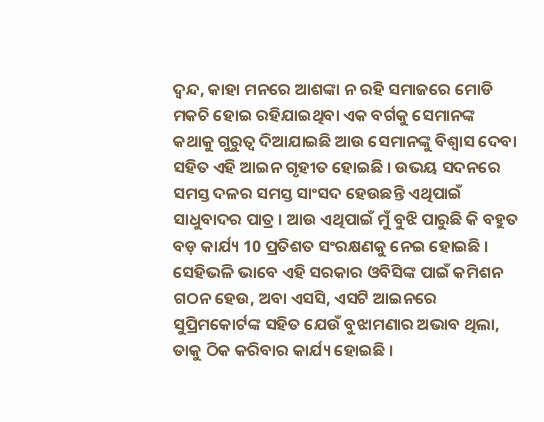ଦ୍ୱନ୍ଦ, କାହା ମନରେ ଆଶଙ୍କା ନ ରହି ସମାଜରେ ମୋଡି ମକଚି ହୋଇ ରହିଯାଇଥିବା ଏକ ବର୍ଗକୁ ସେମାନଙ୍କ କଥାକୁ ଗୁରୁତ୍ୱ ଦିଆଯାଇଛି ଆଉ ସେମାନଙ୍କୁ ବିଶ୍ୱାସ ଦେବା ସହିତ ଏହି ଆଇନ ଗୃହୀତ ହୋଇଛି । ଉଭୟ ସଦନରେ ସମସ୍ତ ଦଳର ସମସ୍ତ ସାଂସଦ ହେଉଛନ୍ତି ଏଥିପାଇଁ ସାଧୁବାଦର ପାତ୍ର । ଆଉ ଏଥିପାଇଁ ମୁଁ ବୁଝି ପାରୁଛି କି ବହୁତ ବଡ଼ କାର୍ଯ୍ୟ 10 ପ୍ରତିଶତ ସଂରକ୍ଷଣକୁ ନେଇ ହୋଇଛି ।
ସେହିଭଳି ଭାବେ ଏହି ସରକାର ଓବିସିଙ୍କ ପାଇଁ କମିଶନ ଗଠନ ହେଉ, ଅବା ଏସସି, ଏସଟି ଆଇନରେ ସୁପ୍ରିମକୋର୍ଟଙ୍କ ସହିତ ଯେଉଁ ବୁଝାମଣାର ଅଭାବ ଥିଲା, ତାକୁ ଠିକ କରିବାର କାର୍ଯ୍ୟ ହୋଇଛି ।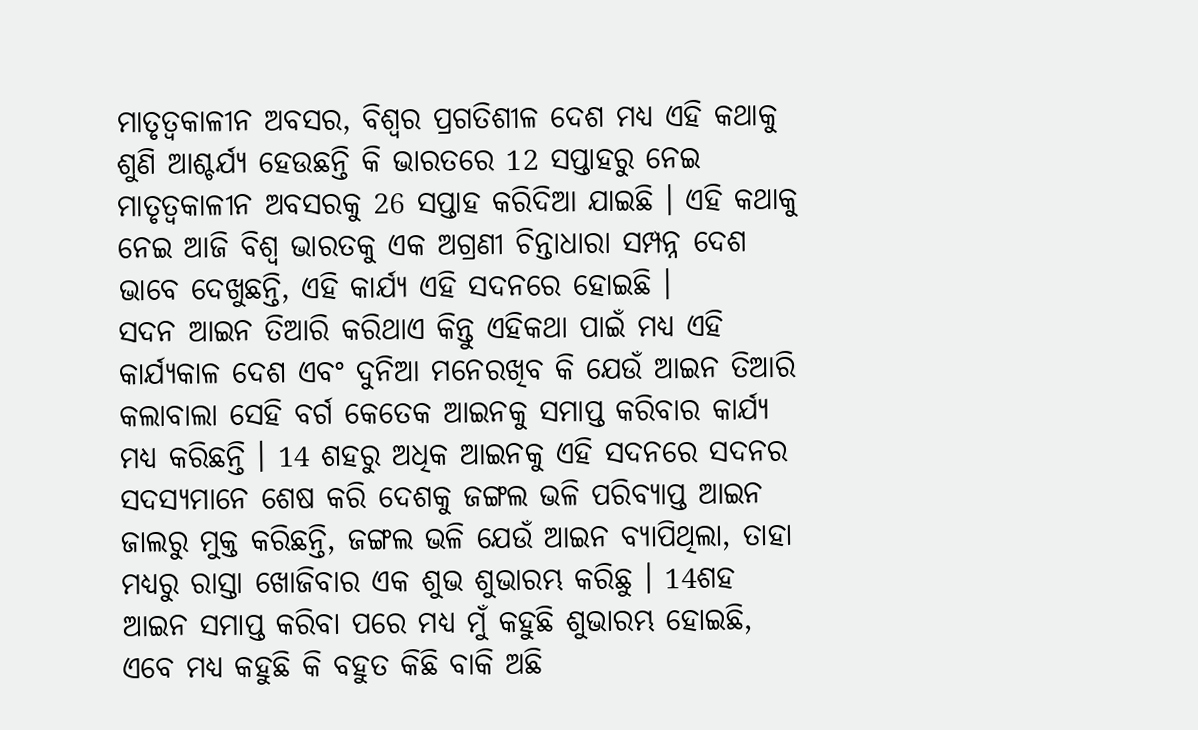ମାତୃତ୍ୱକାଳୀନ ଅବସର, ବିଶ୍ୱର ପ୍ରଗତିଶୀଳ ଦେଶ ମଧ୍ୟ ଏହି କଥାକୁ ଶୁଣି ଆଶ୍ଚର୍ଯ୍ୟ ହେଉଛନ୍ତି କି ଭାରତରେ 12 ସପ୍ତାହରୁ ନେଇ ମାତୃତ୍ୱକାଳୀନ ଅବସରକୁ 26 ସପ୍ତାହ କରିଦିଆ ଯାଇଛି । ଏହି କଥାକୁ ନେଇ ଆଜି ବିଶ୍ୱ ଭାରତକୁ ଏକ ଅଗ୍ରଣୀ ଚିନ୍ତାଧାରା ସମ୍ପନ୍ନ ଦେଶ ଭାବେ ଦେଖୁଛନ୍ତି, ଏହି କାର୍ଯ୍ୟ ଏହି ସଦନରେ ହୋଇଛି ।
ସଦନ ଆଇନ ତିଆରି କରିଥାଏ କିନ୍ତୁ ଏହିକଥା ପାଇଁ ମଧ୍ୟ ଏହି କାର୍ଯ୍ୟକାଳ ଦେଶ ଏବଂ ଦୁନିଆ ମନେରଖିବ କି ଯେଉଁ ଆଇନ ତିଆରି କଲାବାଲା ସେହି ବର୍ଗ କେତେକ ଆଇନକୁ ସମାପ୍ତ କରିବାର କାର୍ଯ୍ୟ ମଧ୍ୟ କରିଛନ୍ତି । 14 ଶହରୁ ଅଧିକ ଆଇନକୁ ଏହି ସଦନରେ ସଦନର ସଦସ୍ୟମାନେ ଶେଷ କରି ଦେଶକୁ ଜଙ୍ଗଲ ଭଳି ପରିବ୍ୟାପ୍ତ ଆଇନ ଜାଲରୁ ମୁକ୍ତ କରିଛନ୍ତି, ଜଙ୍ଗଲ ଭଳି ଯେଉଁ ଆଇନ ବ୍ୟାପିଥିଲା, ତାହା ମଧ୍ୟରୁ ରାସ୍ତା ଖୋଜିବାର ଏକ ଶୁଭ ଶୁଭାରମ୍ଭ କରିଛୁ । 14ଶହ ଆଇନ ସମାପ୍ତ କରିବା ପରେ ମଧ୍ୟ ମୁଁ କହୁଛି ଶୁଭାରମ୍ଭ ହୋଇଛି, ଏବେ ମଧ୍ୟ କହୁଛି କି ବହୁତ କିଛି ବାକି ଅଛି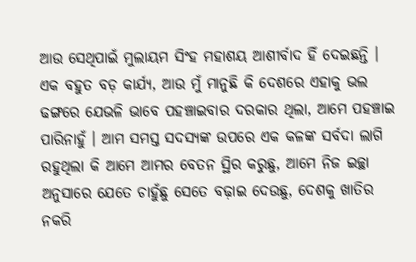ଆଉ ସେଥିପାଇଁ ମୁଲାୟମ ସିଂହ ମହାଶୟ ଆଶୀର୍ବାଦ ହିଁ ଦେଇଛନ୍ତି ।
ଏକ ବହୁତ ବଡ଼ କାର୍ଯ୍ୟ, ଆଉ ମୁଁ ମାନୁଛି କି ଦେଶରେ ଏହାକୁ ଭଲ ଢଙ୍ଗରେ ଯେଭଳି ଭାବେ ପହଞ୍ଚାଇବାର ଦରକାର ଥିଲା, ଆମେ ପହଞ୍ଚାଇ ପାରିନାହୁଁ । ଆମ ସମସ୍ତ ସଦସ୍ୟଙ୍କ ଉପରେ ଏକ କଳଙ୍କ ସର୍ବଦା ଲାଗି ରହୁଥିଲା କି ଆମେ ଆମର ବେତନ ସ୍ଥିର କରୁଛୁ, ଆମେ ନିଜ ଇଚ୍ଛା ଅନୁସାରେ ଯେତେ ଚାହୁଁଛୁ ସେତେ ବଢ଼ାଇ ଦେଉଛୁ, ଦେଶକୁ ଖାତିର ନକରି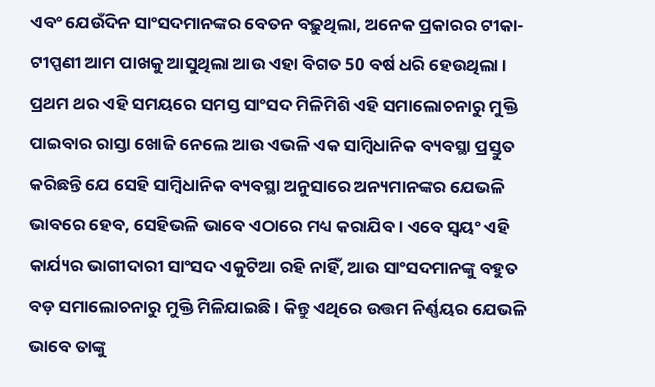ଏବଂ ଯେଉଁଦିନ ସାଂସଦମାନଙ୍କର ବେତନ ବଢ଼ୁଥିଲା, ଅନେକ ପ୍ରକାରର ଟୀକା-ଟୀପ୍ପଣୀ ଆମ ପାଖକୁ ଆସୁଥିଲା ଆଉ ଏହା ବିଗତ 50 ବର୍ଷ ଧରି ହେଉଥିଲା ।
ପ୍ରଥମ ଥର ଏହି ସମୟରେ ସମସ୍ତ ସାଂସଦ ମିଳିମିଶି ଏହି ସମାଲୋଚନାରୁ ମୁକ୍ତି ପାଇବାର ରାସ୍ତା ଖୋଜି ନେଲେ ଆଉ ଏଭଳି ଏକ ସାମ୍ବିଧାନିକ ବ୍ୟବସ୍ଥା ପ୍ରସ୍ତୁତ କରିଛନ୍ତି ଯେ ସେହି ସାମ୍ବିଧାନିକ ବ୍ୟବସ୍ଥା ଅନୁସାରେ ଅନ୍ୟମାନଙ୍କର ଯେଭଳି ଭାବରେ ହେବ, ସେହିଭଳି ଭାବେ ଏଠାରେ ମଧ୍ୟ କରାଯିବ । ଏବେ ସ୍ୱୟଂ ଏହି କାର୍ଯ୍ୟର ଭାଗୀଦାରୀ ସାଂସଦ ଏକୁଟିଆ ରହି ନାହିଁ, ଆଉ ସାଂସଦମାନଙ୍କୁ ବହୁତ ବଡ଼ ସମାଲୋଚନାରୁ ମୁକ୍ତି ମିଳିଯାଇଛି । କିନ୍ତୁ ଏଥିରେ ଉତ୍ତମ ନିର୍ଣ୍ଣୟର ଯେଭଳି ଭାବେ ତାଙ୍କୁ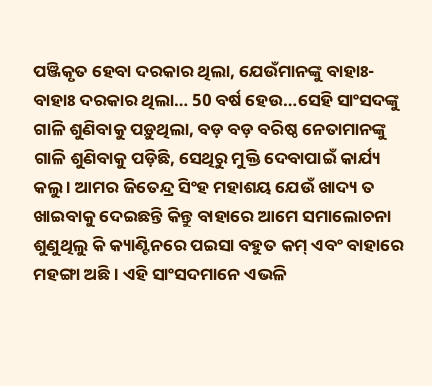ପଞ୍ଜିକୃତ ହେବା ଦରକାର ଥିଲା, ଯେଉଁମାନଙ୍କୁ ବାହାଃ-ବାହାଃ ଦରକାର ଥିଲା… 50 ବର୍ଷ ହେଉ…ସେହି ସାଂସଦଙ୍କୁ ଗାଳି ଶୁଣିବାକୁ ପଡ଼ୁଥିଲା, ବଡ଼ ବଡ଼ ବରିଷ୍ଠ ନେତାମାନଙ୍କୁ ଗାଳି ଶୁଣିବାକୁ ପଡ଼ିଛି, ସେଥିରୁ ମୁକ୍ତି ଦେବାପାଇଁ କାର୍ଯ୍ୟ କଲୁ । ଆମର ଜିତେନ୍ଦ୍ର ସିଂହ ମହାଶୟ ଯେଉଁ ଖାଦ୍ୟ ତ ଖାଇବାକୁ ଦେଇଛନ୍ତି କିନ୍ତୁ ବାହାରେ ଆମେ ସମାଲୋଚନା ଶୁଣୁଥିଲୁ କି କ୍ୟାଣ୍ଟିନରେ ପଇସା ବହୁତ କମ୍ ଏବଂ ବାହାରେ ମହଙ୍ଗା ଅଛି । ଏହି ସାଂସଦମାନେ ଏଭଳି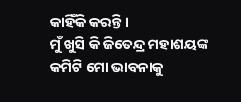କାହିଁକି କରନ୍ତି ।
ମୁଁ ଖୁସି କି ଜିତେନ୍ଦ୍ର ମହାଶୟଙ୍କ କମିଟି ମୋ ଭାବନାକୁ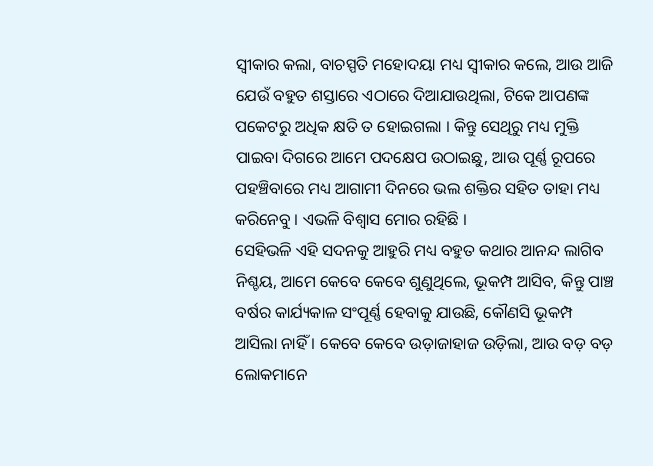ସ୍ୱୀକାର କଲା, ବାଚସ୍ପତି ମହୋଦୟା ମଧ୍ୟ ସ୍ୱୀକାର କଲେ, ଆଉ ଆଜି ଯେଉଁ ବହୁତ ଶସ୍ତାରେ ଏଠାରେ ଦିଆଯାଉଥିଲା, ଟିକେ ଆପଣଙ୍କ ପକେଟରୁ ଅଧିକ କ୍ଷତି ତ ହୋଇଗଲା । କିନ୍ତୁ ସେଥିରୁ ମଧ୍ୟ ମୁକ୍ତି ପାଇବା ଦିଗରେ ଆମେ ପଦକ୍ଷେପ ଉଠାଇଛୁ, ଆଉ ପୂର୍ଣ୍ଣ ରୂପରେ ପହଞ୍ଚିବାରେ ମଧ୍ୟ ଆଗାମୀ ଦିନରେ ଭଲ ଶକ୍ତିର ସହିତ ତାହା ମଧ୍ୟ କରିନେବୁ । ଏଭଳି ବିଶ୍ୱାସ ମୋର ରହିଛି ।
ସେହିଭଳି ଏହି ସଦନକୁ ଆହୁରି ମଧ୍ୟ ବହୁତ କଥାର ଆନନ୍ଦ ଲାଗିବ ନିଶ୍ଚୟ, ଆମେ କେବେ କେବେ ଶୁଣୁଥିଲେ, ଭୂକମ୍ପ ଆସିବ, କିନ୍ତୁ ପାଞ୍ଚ ବର୍ଷର କାର୍ଯ୍ୟକାଳ ସଂପୂର୍ଣ୍ଣ ହେବାକୁ ଯାଉଛି, କୌଣସି ଭୂକମ୍ପ ଆସିଲା ନାହିଁ । କେବେ କେବେ ଉଡ଼ାଜାହାଜ ଉଡ଼ିଲା, ଆଉ ବଡ଼ ବଡ଼ ଲୋକମାନେ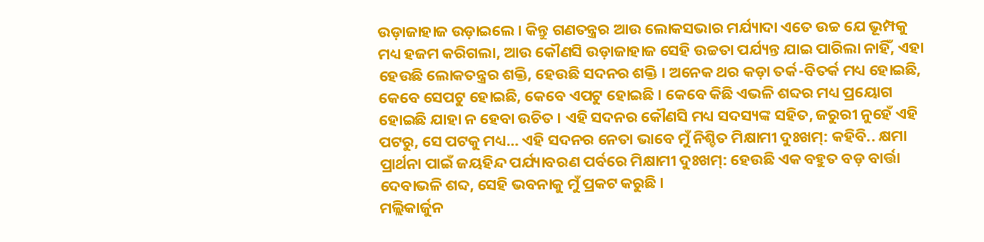ଉଡ଼ାଜାହାଜ ଉଡ଼ାଇଲେ । କିନ୍ତୁ ଗଣତନ୍ତ୍ରର ଆଉ ଲୋକସଭାର ମର୍ଯ୍ୟାଦା ଏତେ ଉଚ୍ଚ ଯେ ଭୂମ୍ପକୁ ମଧ୍ୟ ହଜମ କରିଗଲା, ଆଉ କୌଣସି ଉଡ଼ାଜାହାଜ ସେହି ଉଚ୍ଚତା ପର୍ଯ୍ୟନ୍ତ ଯାଇ ପାରିଲା ନାହିଁ, ଏହା ହେଉଛି ଲୋକତନ୍ତ୍ରର ଶକ୍ତି, ହେଉଛି ସଦନର ଶକ୍ତି । ଅନେକ ଥର କଡ଼ା ତର୍କ-ବିତର୍କ ମଧ୍ୟ ହୋଇଛି, କେବେ ସେପଟୁ ହୋଇଛି, କେବେ ଏପଟୁ ହୋଇଛି । କେବେ କିଛି ଏଭଳି ଶବ୍ଦର ମଧ୍ୟ ପ୍ରୟୋଗ ହୋଇଛି ଯାହା ନ ହେବା ଉଚିତ । ଏହି ସଦନର କୌଣସି ମଧ୍ୟ ସଦସ୍ୟଙ୍କ ସହିତ, ଜରୁରୀ ନୁହେଁ ଏହି ପଟରୁ, ସେ ପଟକୁ ମଧ୍ୟ… ଏହି ସଦନର ନେତା ଭାବେ ମୁଁ ନିଶ୍ଚିତ ମିକ୍ଷାମୀ ଦୁଃଖମ୍: କହିବି.. କ୍ଷମା ପ୍ରାର୍ଥନା ପାଇଁ ଜୟହିନ୍ଦ ପର୍ଯ୍ୟାବରଣ ପର୍ବରେ ମିକ୍ଷାମୀ ଦୁଃଖମ୍: ହେଉଛି ଏକ ବହୁତ ବଡ଼ ବାର୍ତ୍ତା ଦେବାଭଳି ଶବ୍ଦ, ସେହି ଭବନାକୁ ମୁଁ ପ୍ରକଟ କରୁଛି ।
ମଲ୍ଲିକାର୍ଜୁନ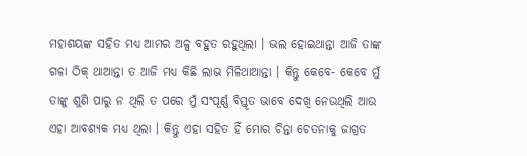ମହାଶୟଙ୍କ ସହିତ ମଧ୍ୟ ଆମର ଅଳ୍ପ ବହୁତ ରହୁଥିଲା । ଭଲ ହୋଇଥାନ୍ତା ଆଜି ତାଙ୍କ ଗଳା ଠିକ୍ ଥାଆନ୍ତା ତ ଆଜି ମଧ୍ୟ କିଛି ଲାଭ ମିଳିଥାଆନ୍ତା । କିନ୍ତୁ କେବେ- କେବେ ମୁଁ ତାଙ୍କୁ ଶୁଣି ପାରୁ ନ ଥିଲି ତ ପରେ ମୁଁ ସଂପୂର୍ଣ୍ଣ ବିସ୍ତୃତ ଭାବେ ଦେଖି ନେଉଥିଲି ଆଉ ଏହା ଆବଶ୍ୟକ ମଧ୍ୟ ଥିଲା । କିନ୍ତୁ ଏହା ସହିତ ହିଁ ମୋର ଚିନ୍ତା ଚେତନାକୁ ଜାଗ୍ରତ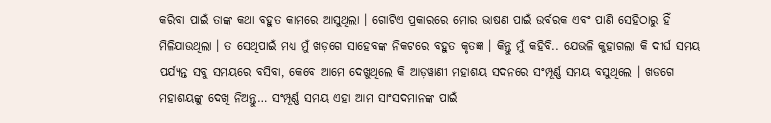କରିବା ପାଇଁ ତାଙ୍କ କଥା ବହୁତ କାମରେ ଆସୁଥିଲା । ଗୋଟିଏ ପ୍ରକାରରେ ମୋର ଭାଷଣ ପାଇଁ ଉର୍ବରକ ଏବଂ ପାଣି ସେହିଠାରୁ ହିଁ ମିଳିଯାଉଥିଲା । ତ ସେଥିପାଇଁ ମଧ୍ୟ ମୁଁ ଖଡ଼ଗେ ସାହେବଙ୍କ ନିକଟରେ ବହୁତ କୃତଜ୍ଞ । କିନ୍ତୁ ମୁଁ କହିବି.. ଯେଭଳି କୁହାଗଲା କି ଦୀର୍ଘ ସମୟ ପର୍ଯ୍ୟନ୍ତ ସବୁ ସମୟରେ ବସିବା, କେବେ ଆମେ ଦେଖୁଥିଲେ କି ଆଡ଼ୱାଣୀ ମହାଶୟ ସଦନରେ ସଂମ୍ପୂର୍ଣ୍ଣ ସମୟ ବସୁଥିଲେ । ଖଡଗେ ମହାଶୟଙ୍କୁ ଦେଖି ନିଅନ୍ତୁ… ସଂମ୍ପୂର୍ଣ୍ଣ ସମୟ ଏହା ଆମ ସାଂସଦମାନଙ୍କ ପାଇଁ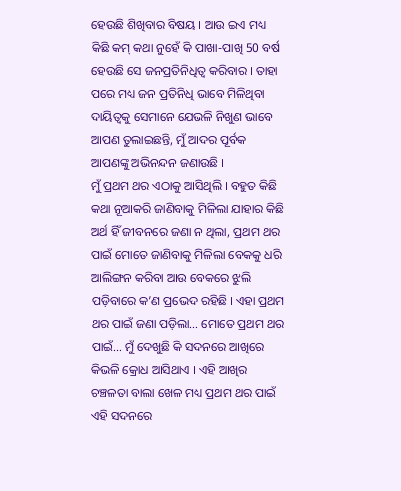ହେଉଛି ଶିଖିବାର ବିଷୟ । ଆଉ ଇଏ ମଧ୍ୟ କିଛି କମ୍ କଥା ନୁହେଁ କି ପାଖା-ପାଖି 50 ବର୍ଷ ହେଉଛି ସେ ଜନପ୍ରତିନିଧିତ୍ୱ କରିବାର । ତାହା ପରେ ମଧ୍ୟ ଜନ ପ୍ରତିନିଧି ଭାବେ ମିଳିଥିବା ଦାୟିତ୍ୱକୁ ସେମାନେ ଯେଭଳି ନିଖୁଣ ଭାବେ ଆପଣ ତୁଲାଇଛନ୍ତି, ମୁଁ ଆଦର ପୂର୍ବକ ଆପଣଙ୍କୁ ଅଭିନନ୍ଦନ ଜଣାଉଛି ।
ମୁଁ ପ୍ରଥମ ଥର ଏଠାକୁ ଆସିଥିଲି । ବହୁତ କିଛି କଥା ନୂଆକରି ଜାଣିବାକୁ ମିଳିଲା ଯାହାର କିଛି ଅର୍ଥ ହିଁ ଜୀବନରେ ଜଣା ନ ଥିଲା, ପ୍ରଥମ ଥର ପାଇଁ ମୋତେ ଜାଣିବାକୁ ମିଳିଲା ବେକକୁ ଧରି ଆଲିଙ୍ଗନ କରିବା ଆଉ ବେକରେ ଝୁଲି ପଡ଼ିବାରେ କ’ଣ ପ୍ରଭେଦ ରହିଛି । ଏହା ପ୍ରଥମ ଥର ପାଇଁ ଜଣା ପଡ଼ିଲା… ମୋତେ ପ୍ରଥମ ଥର ପାଇଁ… ମୁଁ ଦେଖୁଛି କି ସଦନରେ ଆଖିରେ କିଭଳି କ୍ରୋଧ ଆସିଥାଏ । ଏହି ଆଖିର ଚଞ୍ଚଳତା ବାଲା ଖେଳ ମଧ୍ୟ ପ୍ରଥମ ଥର ପାଇଁ ଏହି ସଦନରେ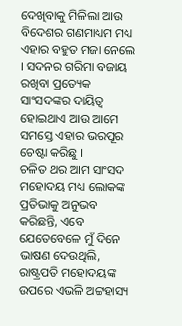ଦେଖିବାକୁ ମିଳିଲା ଆଉ ବିଦେଶର ଗଣମାଧ୍ୟମ ମଧ୍ୟ ଏହାର ବହୁତ ମଜା ନେଲେ । ସଦନର ଗରିମା ବଜାୟ ରଖିବା ପ୍ରତ୍ୟେକ ସାଂସଦଙ୍କର ଦାୟିତ୍ୱ ହୋଇଥାଏ ଆଉ ଆମେ ସମସ୍ତେ ଏହାର ଭରପୂର ଚେଷ୍ଟା କରିଛୁ ।
ଚଳିତ ଥର ଆମ ସାଂସଦ ମହୋଦୟ ମଧ୍ୟ ଲୋକଙ୍କ ପ୍ରତିଭାକୁ ଅନୁଭବ କରିଛନ୍ତି, ଏବେ ଯେତେବେଳେ ମୁଁ ଦିନେ ଭାଷଣ ଦେଉଥିଲି, ରାଷ୍ଟ୍ରପତି ମହୋଦୟଙ୍କ ଉପରେ ଏଭଳି ଅଟ୍ଟହାସ୍ୟ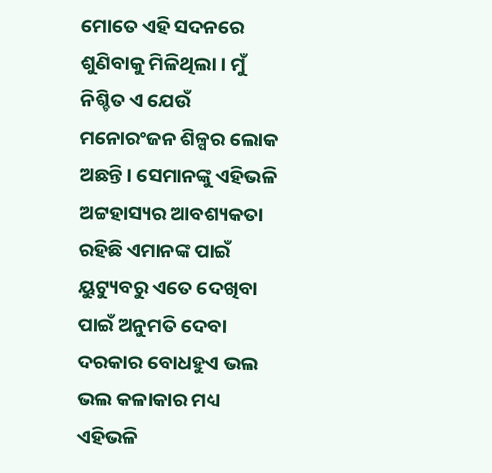ମୋତେ ଏହି ସଦନରେ ଶୁଣିବାକୁ ମିଳିଥିଲା । ମୁଁ ନିଶ୍ଚିତ ଏ ଯେଉଁ ମନୋରଂଜନ ଶିଳ୍ପର ଲୋକ ଅଛନ୍ତି । ସେମାନଙ୍କୁ ଏହିଭଳି ଅଟ୍ଟହାସ୍ୟର ଆବଶ୍ୟକତା ରହିଛି ଏମାନଙ୍କ ପାଇଁ ୟୁଟ୍ୟୁବରୁ ଏତେ ଦେଖିବା ପାଇଁ ଅନୁମତି ଦେବା ଦରକାର ବୋଧହୁଏ ଭଲ ଭଲ କଳାକାର ମଧ୍ୟ ଏହିଭଳି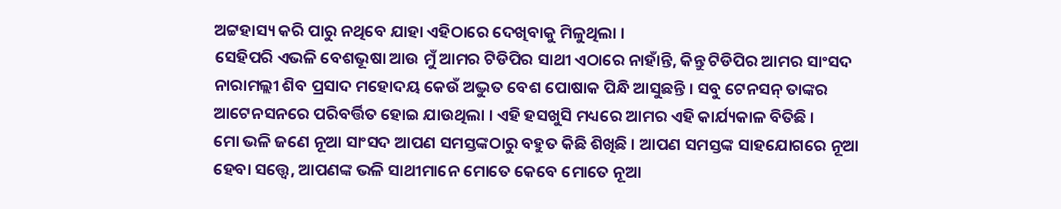ଅଟ୍ଟହାସ୍ୟ କରି ପାରୁ ନଥିବେ ଯାହା ଏହିଠାରେ ଦେଖିବାକୁ ମିଳୁଥିଲା ।
ସେହିପରି ଏଭଳି ବେଶଭୂଷା ଆଉ ମୁଁ ଆମର ଟିଡିପିର ସାଥୀ ଏଠାରେ ନାହାଁନ୍ତି, କିନ୍ତୁ ଟିଡିପିର ଆମର ସାଂସଦ ନାରାମଲ୍ଲୀ ଶିବ ପ୍ରସାଦ ମହୋଦୟ କେଉଁ ଅଦ୍ଭୁତ ବେଶ ପୋଷାକ ପିନ୍ଧି ଆସୁଛନ୍ତି । ସବୁ ଟେନସନ୍ ତାଙ୍କର ଆଟେନସନରେ ପରିବର୍ତ୍ତିତ ହୋଇ ଯାଉଥିଲା । ଏହି ହସଖୁସି ମଧ୍ୟରେ ଆମର ଏହି କାର୍ଯ୍ୟକାଳ ବିତିଛି ।
ମୋ ଭଳି ଜଣେ ନୂଆ ସାଂସଦ ଆପଣ ସମସ୍ତଙ୍କଠାରୁ ବହୁତ କିଛି ଶିଖିଛି । ଆପଣ ସମସ୍ତଙ୍କ ସାହଯୋଗରେ ନୂଆ ହେବା ସତ୍ତ୍ୱେ, ଆପଣଙ୍କ ଭଳି ସାଥୀମାନେ ମୋତେ କେବେ ମୋତେ ନୂଆ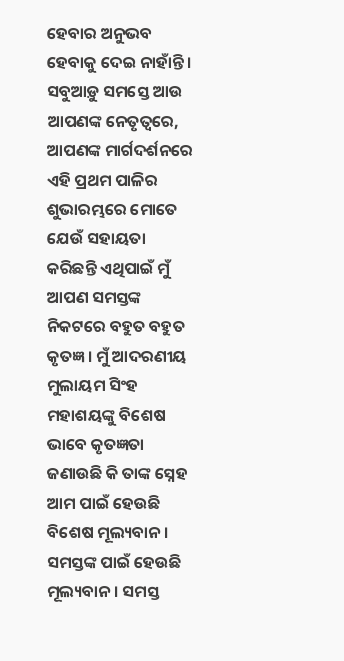ହେବାର ଅନୁଭବ ହେବାକୁ ଦେଇ ନାହାଁନ୍ତି । ସବୁଆଡ଼ୁ ସମସ୍ତେ ଆଉ ଆପଣଙ୍କ ନେତୃତ୍ୱରେ, ଆପଣଙ୍କ ମାର୍ଗଦର୍ଶନରେ ଏହି ପ୍ରଥମ ପାଳିର ଶୁଭାରମ୍ଭରେ ମୋତେ ଯେଉଁ ସହାୟତା କରିଛନ୍ତି ଏଥିପାଇଁ ମୁଁ ଆପଣ ସମସ୍ତଙ୍କ ନିକଟରେ ବହୁତ ବହୁତ କୃତଜ୍ଞ । ମୁଁ ଆଦରଣୀୟ ମୁଲାୟମ ସିଂହ ମହାଶୟଙ୍କୁ ବିଶେଷ ଭାବେ କୃତଜ୍ଞତା ଜଣାଉଛି କି ତାଙ୍କ ସ୍ନେହ ଆମ ପାଇଁ ହେଉଛି ବିଶେଷ ମୂଲ୍ୟବାନ । ସମସ୍ତଙ୍କ ପାଇଁ ହେଉଛି ମୂଲ୍ୟବାନ । ସମସ୍ତ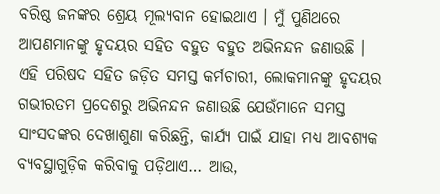ବରିଷ୍ଠ ଜନଙ୍କର ଶ୍ରେୟ ମୂଲ୍ୟବାନ ହୋଇଥାଏ । ମୁଁ ପୁଣିଥରେ ଆପଣମାନଙ୍କୁ ହୃଦୟର ସହିତ ବହୁତ ବହୁତ ଅଭିନନ୍ଦନ ଜଣାଉଛି ।
ଏହି ପରିଷଦ ସହିତ ଜଡ଼ିତ ସମସ୍ତ କର୍ମଚାରୀ, ଲୋକମାନଙ୍କୁ ହୃଦୟର ଗଭୀରତମ ପ୍ରଦେଶରୁ ଅଭିନନ୍ଦନ ଜଣାଉଛି ଯେଉଁମାନେ ସମସ୍ତ ସାଂସଦଙ୍କର ଦେଖାଶୁଣା କରିଛନ୍ତି, କାର୍ଯ୍ୟ ପାଇଁ ଯାହା ମଧ୍ୟ ଆବଶ୍ୟକ ବ୍ୟବସ୍ଥାଗୁଡ଼ିକ କରିବାକୁ ପଡ଼ିଥାଏ… ଆଉ,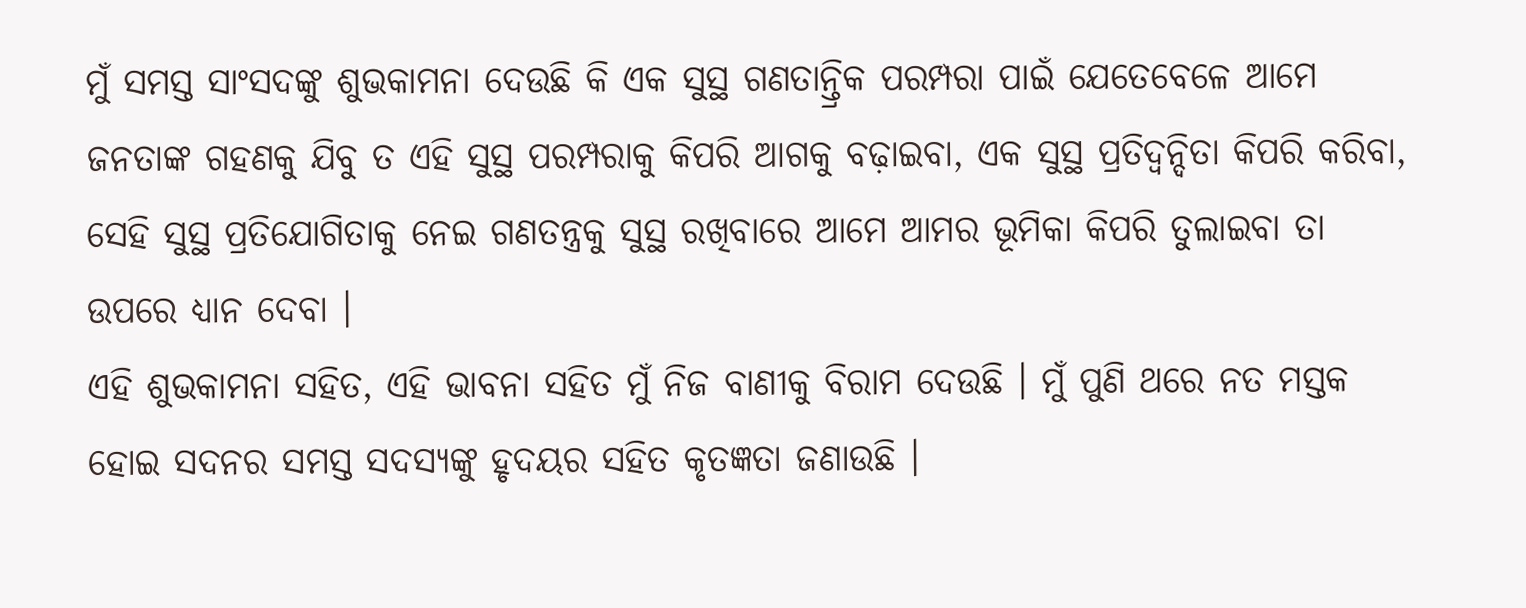ମୁଁ ସମସ୍ତ ସାଂସଦଙ୍କୁ ଶୁଭକାମନା ଦେଉଛି କି ଏକ ସୁସ୍ଥ ଗଣତାନ୍ତ୍ରିକ ପରମ୍ପରା ପାଇଁ ଯେତେବେଳେ ଆମେ ଜନତାଙ୍କ ଗହଣକୁ ଯିବୁ ତ ଏହି ସୁସ୍ଥ ପରମ୍ପରାକୁ କିପରି ଆଗକୁ ବଢ଼ାଇବା, ଏକ ସୁସ୍ଥ ପ୍ରତିଦ୍ୱନ୍ଦିତା କିପରି କରିବା, ସେହି ସୁସ୍ଥ ପ୍ରତିଯୋଗିତାକୁ ନେଇ ଗଣତନ୍ତ୍ରକୁ ସୁସ୍ଥ ରଖିବାରେ ଆମେ ଆମର ଭୂମିକା କିପରି ତୁଲାଇବା ତା ଉପରେ ଧ୍ୟାନ ଦେବା ।
ଏହି ଶୁଭକାମନା ସହିତ, ଏହି ଭାବନା ସହିତ ମୁଁ ନିଜ ବାଣୀକୁ ବିରାମ ଦେଉଛି । ମୁଁ ପୁଣି ଥରେ ନତ ମସ୍ତକ ହୋଇ ସଦନର ସମସ୍ତ ସଦସ୍ୟଙ୍କୁ ହୃଦୟର ସହିତ କୃତଜ୍ଞତା ଜଣାଉଛି ।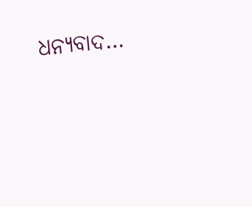ଧନ୍ୟବାଦ…